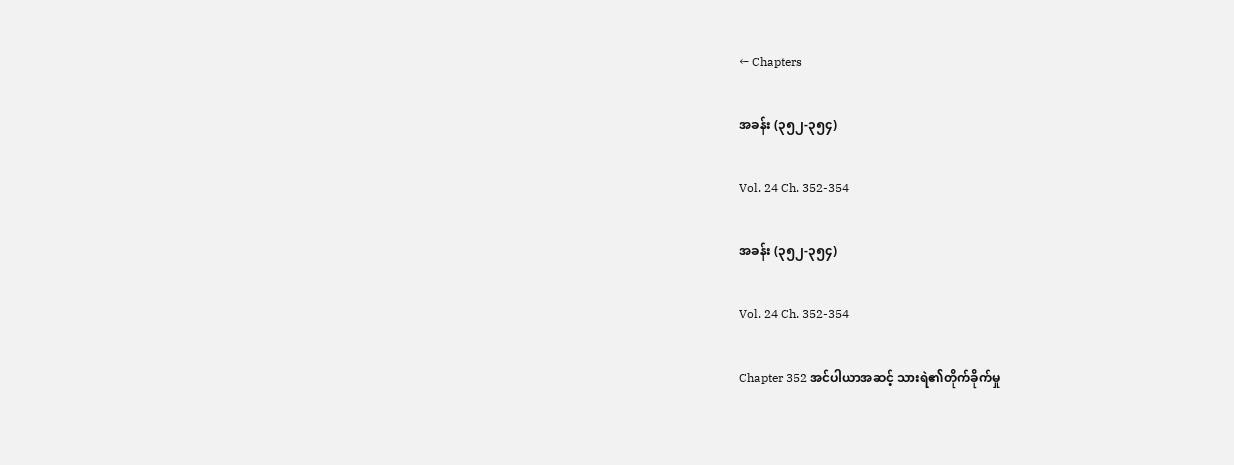← Chapters

အခန်း (၃၅၂-၃၅၄)

Vol. 24 Ch. 352-354

အခန်း (၃၅၂-၃၅၄)

Vol. 24 Ch. 352-354

Chapter 352 အင်ပါယာအဆင့် သားရဲ၏တိုက်ခိုက်မှု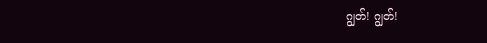ဂျွတ်! ဂျွတ်!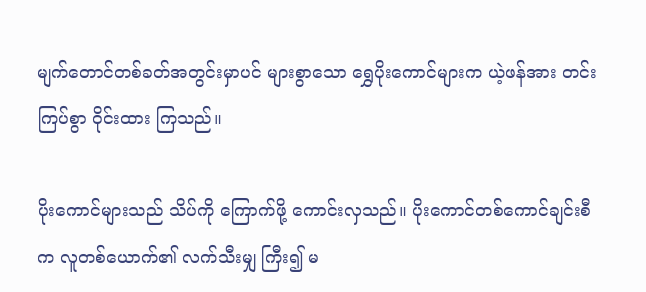မျက်တောင်တစ်ခတ်အတွင်းမှာပင် များစွာသော ရွှေပိုးကောင်များက ယဲ့ဖန်အား တင်းကြပ်စွာ ဝိုင်းထား ကြသည်။

ပိုးကောင်များသည် သိပ်ကို ကြောက်ဖို့ ကောင်းလှသည်။ ပိုးကောင်တစ်ကောင်ချင်းစီက လူတစ်ယောက်၏ လက်သီးမျှ ကြီး၍ မ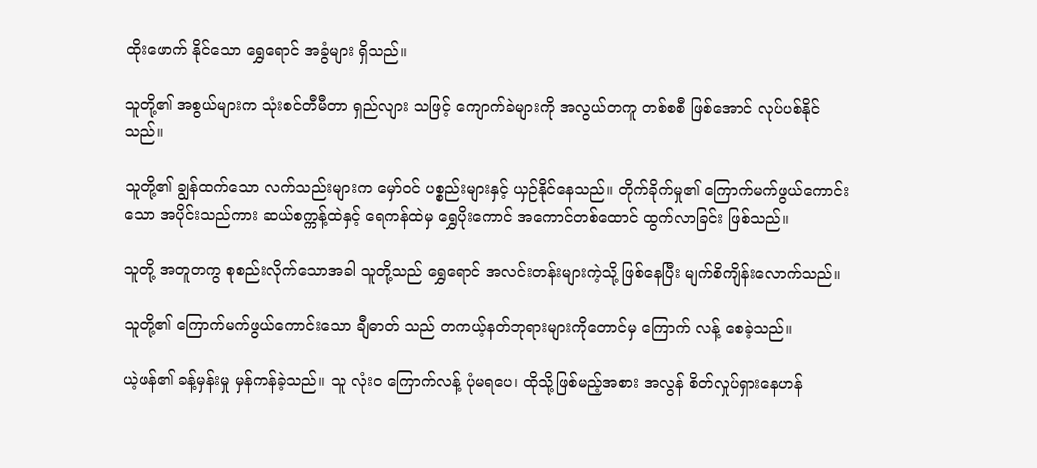ထိုးဖောက် နိုင်သော ရွှေရောင် အခွံများ ရှိသည်။

သူတို့၏ အစွယ်များက သုံးစင်တီမီတာ ရှည်လျား သဖြင့် ကျောက်ခဲများကို အလွယ်တကူ တစ်စစီ ဖြစ်အောင် လုပ်ပစ်နိုင်သည်။

သူတို့၏ ချွန်ထက်သော လက်သည်းများက မှော်ဝင် ပစ္စည်းများနှင့် ယှဉ်နိုင်နေသည်။ တိုက်ခိုက်မှု၏ ကြောက်မက်ဖွယ်ကောင်းသော အပိုင်းသည်ကား ဆယ်စက္ကန့်ထဲနှင့် ရေကန်ထဲမှ ရွှေပိုးကောင် အကောင်တစ်ထောင် ထွက်လာခြင်း ဖြစ်သည်။

သူတို့ အတူတကွ စုစည်းလိုက်သောအခါ သူတို့သည် ရွှေရောင် အလင်းတန်းများကဲ့သို့ ဖြစ်နေပြီး မျက်စိကျိန်းလောက်သည်။

သူတို့၏ ကြောက်မက်ဖွယ်ကောင်းသော ချီဓာတ် သည် တကယ့်နတ်ဘုရားများကိုတောင်မှ ကြောက် လန့် စေခဲ့သည်။

ယဲ့ဖန်၏ ခန့်မှန်းမှု မှန်ကန်ခဲ့သည်။ သူ လုံးဝ ကြောက်လန့် ပုံမရပေ၊ ထိုသို့ဖြစ်မည့်အစား အလွန် စိတ်လှုပ်ရှားနေဟန်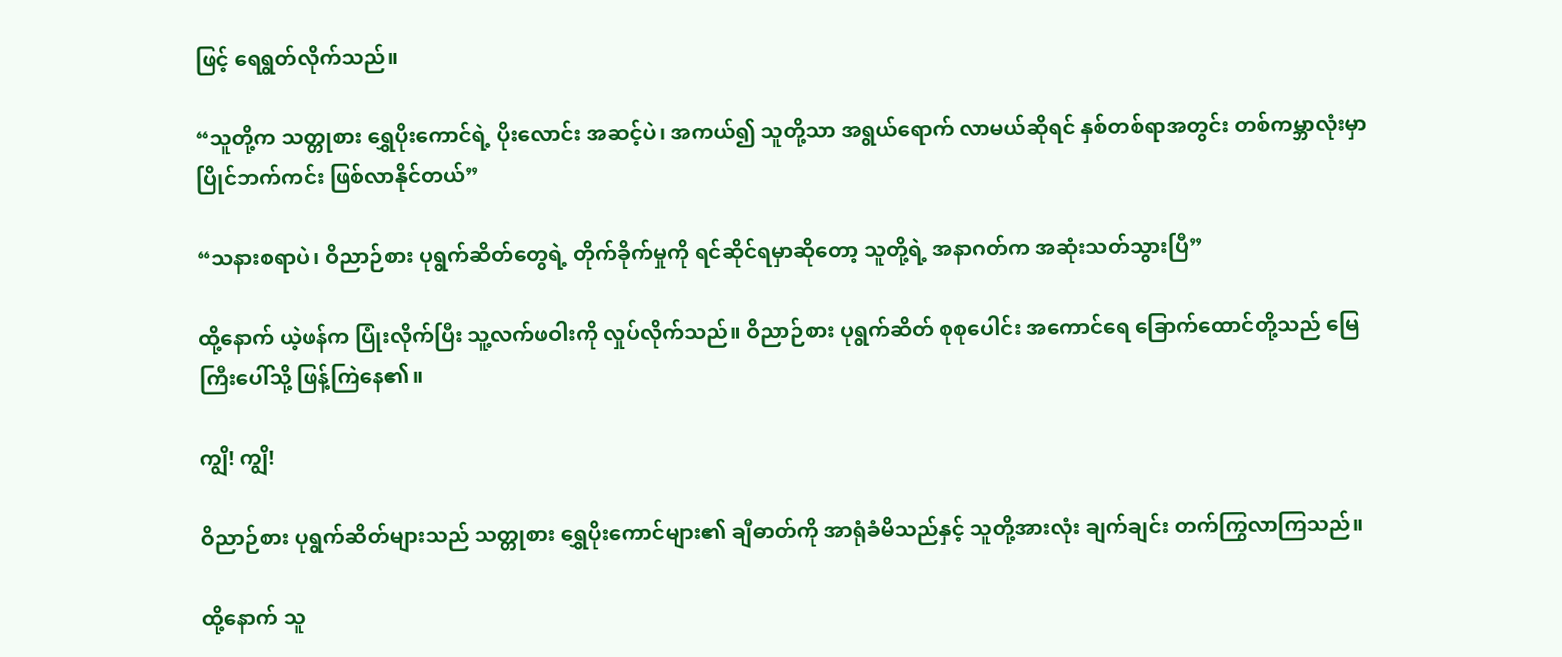ဖြင့် ရေရွတ်လိုက်သည်။

“သူတို့က သတ္တုစား ရွှေပိုးကောင်ရဲ့ ပိုးလောင်း အဆင့်ပဲ၊ အကယ်၍ သူတို့သာ အရွယ်ရောက် လာမယ်ဆိုရင် နှစ်တစ်ရာအတွင်း တစ်ကမ္ဘာလုံးမှာ ပြိုင်ဘက်ကင်း ဖြစ်လာနိုင်တယ်”

“သနားစရာပဲ၊ ဝိညာဉ်စား ပုရွက်ဆိတ်တွေရဲ့ တိုက်ခိုက်မှုကို ရင်ဆိုင်ရမှာဆို‌တော့ သူတို့ရဲ့ အနာဂတ်က အဆုံးသတ်သွားပြီ”

ထို့နောက် ယဲ့ဖန်က ပြုံးလိုက်ပြီး သူ့လက်ဖဝါးကို လှုပ်လိုက်သည်။ ဝိညာဉ်စား ပုရွက်ဆိတ် စုစုပေါင်း အကောင်ရေ ခြောက်ထောင်တို့သည် မြေကြီးပေါ်သို့ ဖြန့်ကြဲနေ၏။

ကျွိ! ကျွိ!

ဝိညာဉ်စား ပုရွက်ဆိတ်များသည် သတ္တုစား ရွှေပိုးကောင်များ၏ ချီဓာတ်ကို အာရုံခံမိသည်နှင့် သူတို့အားလုံး ချက်ချင်း တက်ကြွလာကြသည်။

ထို့နောက် သူ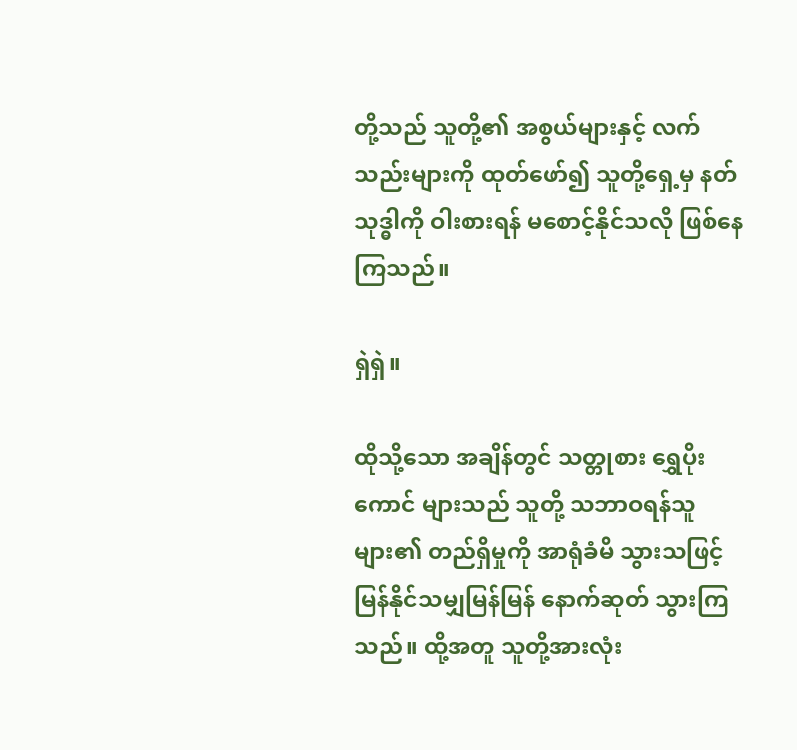တို့သည် သူတို့၏ အစွယ်များနှင့် လက်သည်းများကို ထုတ်ဖော်၍ သူတို့ရှေ့မှ နတ်သုဒ္ဓါကို ဝါးစားရန် မစောင့်နိုင်သလို ဖြစ်နေကြသည်။

ရှဲရှဲ။

ထိုသို့သော အချိန်တွင် သတ္တုစား ရွှေပိုးကောင် များသည် သူတို့ သဘာဝရန်သူများ၏ တည်ရှိမှုကို အာရုံခံမိ သွားသဖြင့် မြန်နိုင်သမျှမြန်မြန် နောက်ဆုတ် သွားကြသည်။ ထို့အတူ သူတို့အားလုံး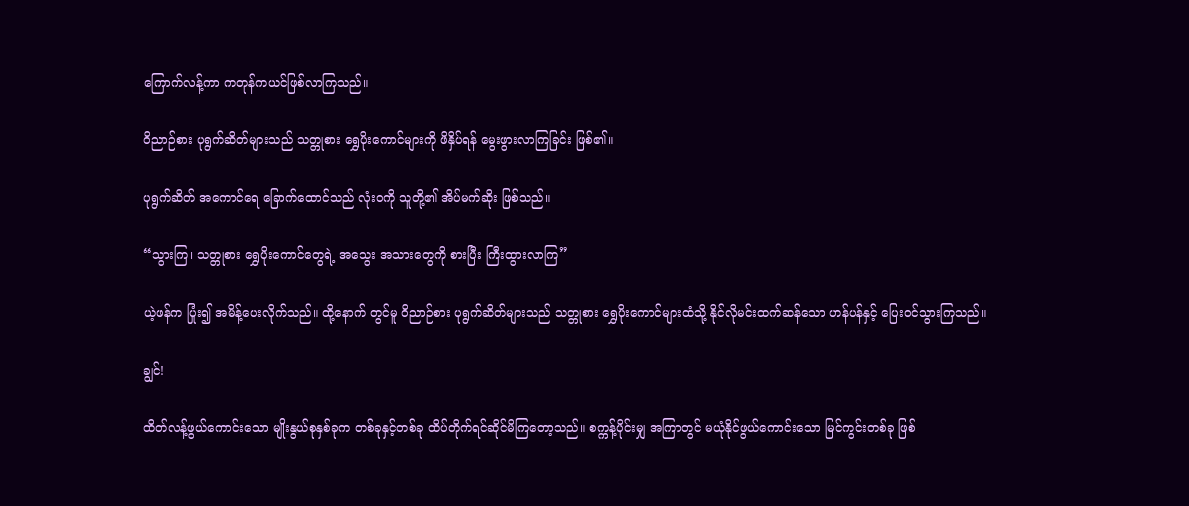ကြောက်လန့်ကာ ကတုန်ကယင်ဖြစ်လာကြသည်။

ဝိညာဉ်စား ပုရွက်ဆိတ်များသည် သတ္တုစား ရွှေပိုးကောင်များကို ဖိနှိပ်ရန် မွေးဖွားလာကြခြင်း ဖြစ်၏။

ပုရွက်ဆိတ် အကောင်ရေ ခြောက်ထောင်သည် လုံးဝကို သူတို့၏ အိပ်မက်ဆိုး ဖြစ်သည်။

“သွားကြ၊ သတ္တုစား ရွှေပိုးကောင်တွေရဲ့ အသွေး အသားတွေကို စားပြီး ကြီးထွားလာကြ”

ယဲ့ဖန်က ပြုံး၍ အမိန့်ပေးလိုက်သည်။ ထို့နောက် တွင်မူ ဝိညာဉ်စား ပုရွက်ဆိတ်များသည် သတ္တုစား ရွှေပိုးကောင်များထံသို့ နိုင်လိုမင်းထက်ဆန်သော ဟန်ပန်နှင့် ပြေးဝင်သွားကြသည်။

ချွင်!

ထိတ်လန့်ဖွယ်ကောင်းသော မျိုးနွယ်စုနှစ်ခုက တစ်ခုနှင့်တစ်ခု ထိပ်တိုက်ရင်ဆိုင်မိကြတော့သည်။ စက္ကန့်ပိုင်းမျှ အကြာတွင် မယုံနိုင်ဖွယ်ကောင်းသော မြင်ကွင်းတစ်ခု ဖြစ်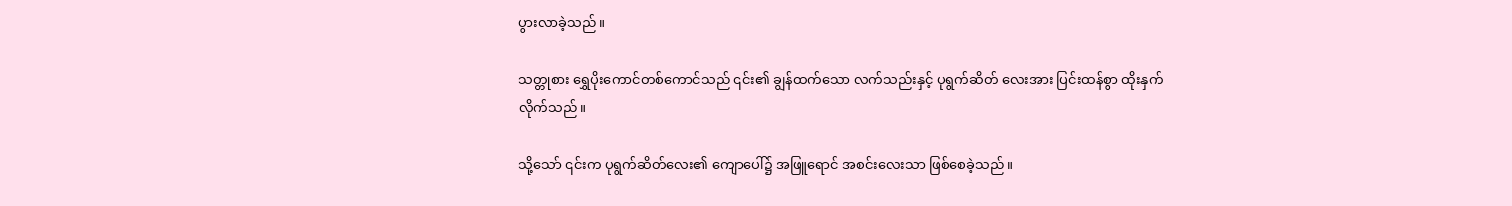ပွားလာခဲ့သည်။

သတ္တုစား ရွှေပိုးကောင်တစ်ကောင်သည် ၎င်း၏ ချွန်ထက်သော လက်သည်းနှင့် ပုရွက်ဆိတ် လေးအား ပြင်းထန်စွာ ထိုးနှက်လိုက်သည်။

သို့သော် ၎င်းက ပုရွက်ဆိတ်လေး၏ ကျောပေါ်၌ အဖြူရောင် အစင်းလေးသာ ဖြစ်စေခဲ့သည်။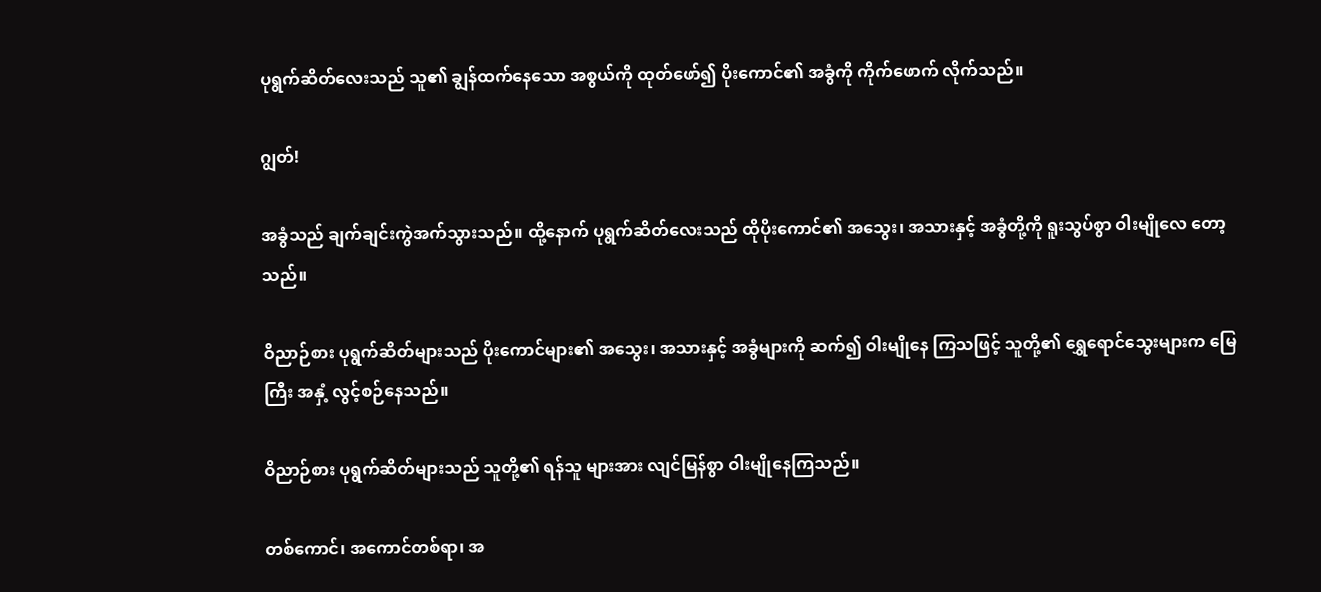ပုရွက်ဆိတ်လေးသည် သူ၏ ချွန်ထက်နေသော အစွယ်ကို ထုတ်ဖော်၍ ပိုးကောင်၏ အခွံကို ကိုက်ဖောက် လိုက်သည်။

ဂျွတ်!

အခွံသည် ချက်ချင်းကွဲအက်သွားသည်။ ထို့နောက် ပုရွက်ဆိတ်လေးသည် ထိုပိုးကောင်၏ အသွေး၊ အသားနှင့် အခွံတို့ကို ရူးသွပ်စွာ ဝါးမျိုလေ တော့သည်။

ဝိညာဉ်စား ပုရွက်ဆိတ်များသည် ပိုးကောင်များ၏ အသွေး၊ အသားနှင့် အခွံများကို ဆက်၍ ဝါးမျိုနေ ကြသဖြင့် သူတို့၏ ရွှေရောင်သွေးများက မြေကြီး အနှံ့ လွင့်စဉ်နေသည်။

ဝိညာဉ်စား ပုရွက်ဆိတ်များသည် သူတို့၏ ရန်သူ များအား လျင်မြန်စွာ ဝါးမျိုနေကြသည်။

တစ်ကောင်၊ အကောင်တစ်ရာ၊ အ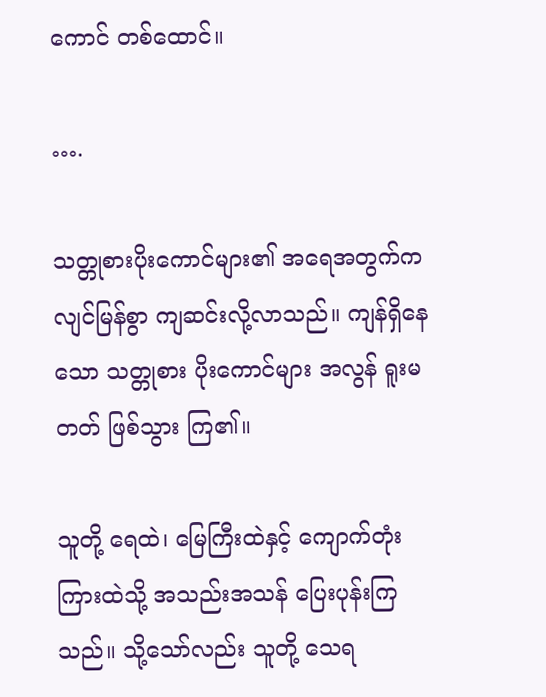ကောင် တစ်ထောင်။

….

သတ္တုစားပိုးကောင်များ၏ အရေအတွက်က လျင်မြန်စွာ ကျဆင်းလို့လာသည်။ ကျန်ရှိနေသော သတ္တုစား ပိုးကောင်များ အလွန် ရူးမတတ် ဖြစ်သွား ကြ၏။

သူတို့ ရေထဲ၊ မြေကြီးထဲနှင့် ကျောက်တုံးကြားထဲသို့ အသည်းအသန် ပြေးပုန်းကြသည်။ သို့သော်လည်း သူတို့ သေရ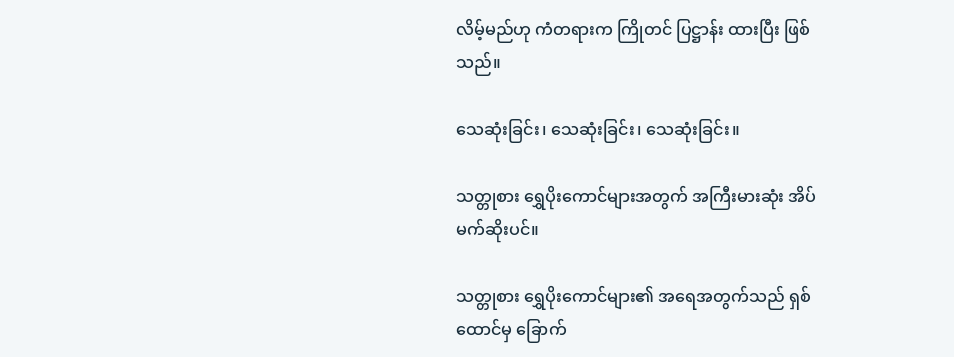လိမ့်မည်ဟု ကံတရားက ကြိုတင် ပြဋ္ဌာန်း ထားပြီး ဖြစ်သည်။

သေဆုံးခြင်း၊ သေဆုံးခြင်း၊ သေဆုံးခြင်း။

သတ္တုစား ရွှေပိုးကောင်များအတွက် အကြီးမားဆုံး အိပ်မက်ဆိုးပင်။

သတ္တုစား ရွှေပိုးကောင်များ၏ အရေအတွက်သည် ရှစ်ထောင်မှ ခြောက်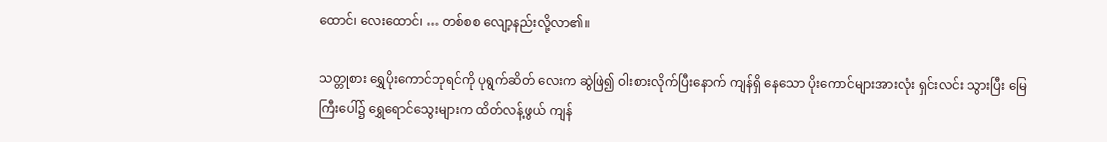ထောင်၊ လေးထောင်၊ … တစ်စစ လျော့နည်းလို့လာ၏။

သတ္တုစား ရွှေပိုးကောင်ဘုရင်ကို ပုရွက်ဆိတ် လေးက ဆွဲဖြဲ၍ ဝါးစားလိုက်ပြီးနောက် ကျန်ရှိ နေသော ပိုးကောင်များအားလုံး ရှင်းလင်း သွားပြီး မြေကြီးပေါ်၌ ရွှေရောင်သွေးများက ထိတ်လန့်ဖွယ် ကျန်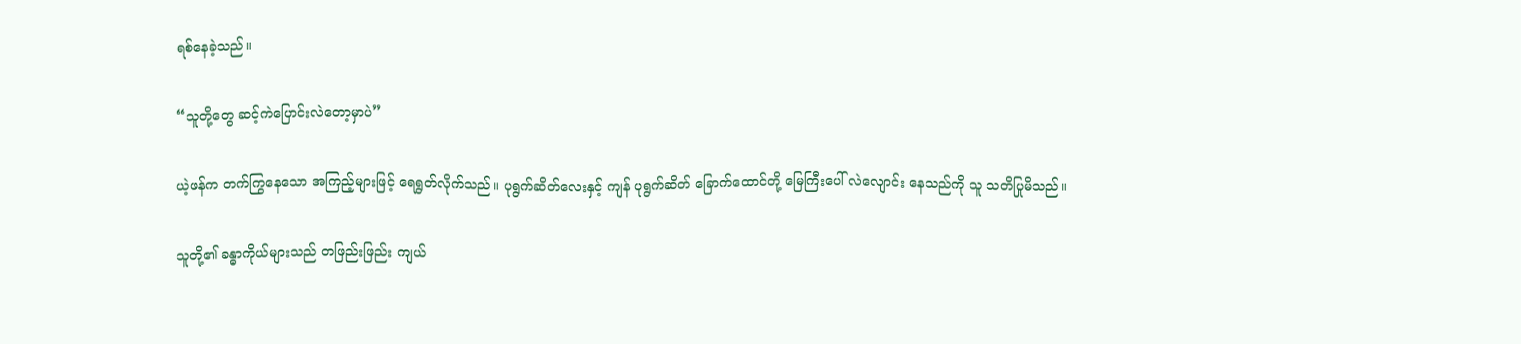ရစ်နေခဲ့သည်။

“သူတို့တွေ ဆင့်ကဲပြောင်းလဲတော့မှာပဲ”

ယဲ့ဖန်က တက်ကြွနေသော အကြည့်များဖြင့် ရေရွတ်လိုက်သည်။ ပုရွက်ဆိတ်လေးနှင့် ကျန် ပုရွက်ဆိတ် ခြောက်ထောင်တို့ မြေကြီးပေါ် လဲလျောင်း နေသည်ကို သူ သတိပြုမိသည်။

သူတို့၏ ခန္ဓာကိုယ်များသည် တဖြည်းဖြည်း ကျယ်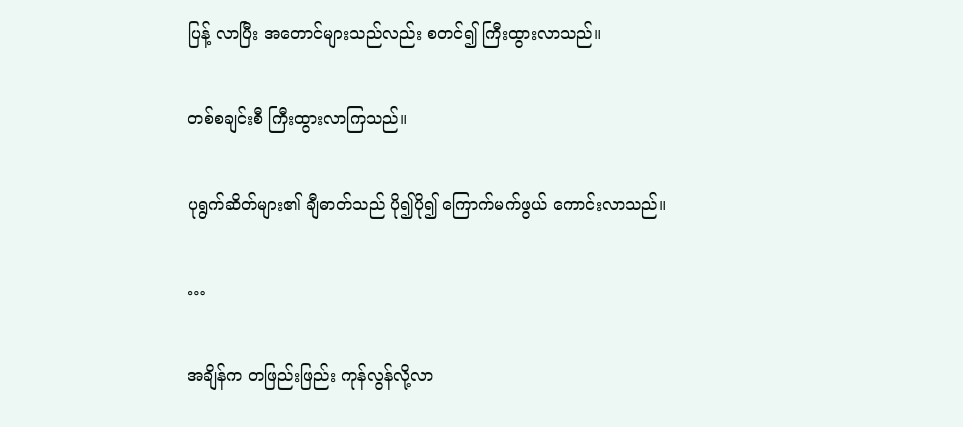ပြန့် လာပြီး အတောင်များသည်လည်း စတင်၍ ကြီးထွားလာသည်။

တစ်စချင်းစီ ကြီးထွားလာကြသည်။

ပုရွက်ဆိတ်များ၏ ချီဓာတ်သည် ပို၍ပို၍ ကြောက်မက်ဖွယ် ကောင်းလာသည်။

…

အချိန်က တဖြည်းဖြည်း ကုန်လွန်လို့လာ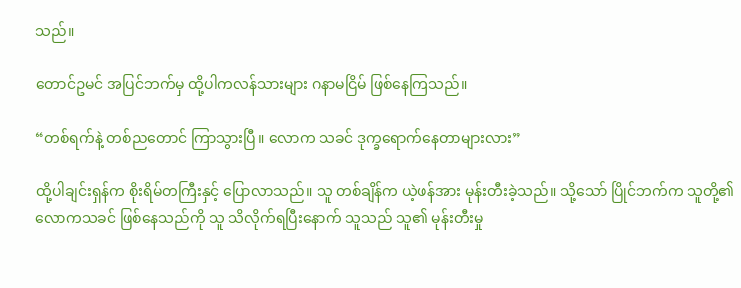သည်။

တောင်ဥမင် အပြင်ဘက်မှ ထို့ပါကလန်သားများ ဂနာမငြိမ် ဖြစ်နေကြသည်။

“တစ်ရက်နဲ့ တစ်ညတောင် ကြာသွားပြီ။ လောက သခင် ဒုက္ခရောက်နေတာများလား”

ထို့ပါချင်းရှန်က စိုးရိမ်တကြီးနှင့် ပြောလာသည်။ သူ တစ်ချိန်က ယဲ့ဖန်အား မုန်းတီးခဲ့သည်။ သို့သော် ပြိုင်ဘက်က သူတို့၏ လောကသခင် ဖြစ်နေသည်ကို သူ သိလိုက်ရပြီးနောက် သူသည် သူ၏ မုန်းတီးမှု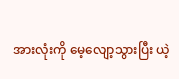အားလုံးကို မေ့လျော့သွားပြီး ယဲ့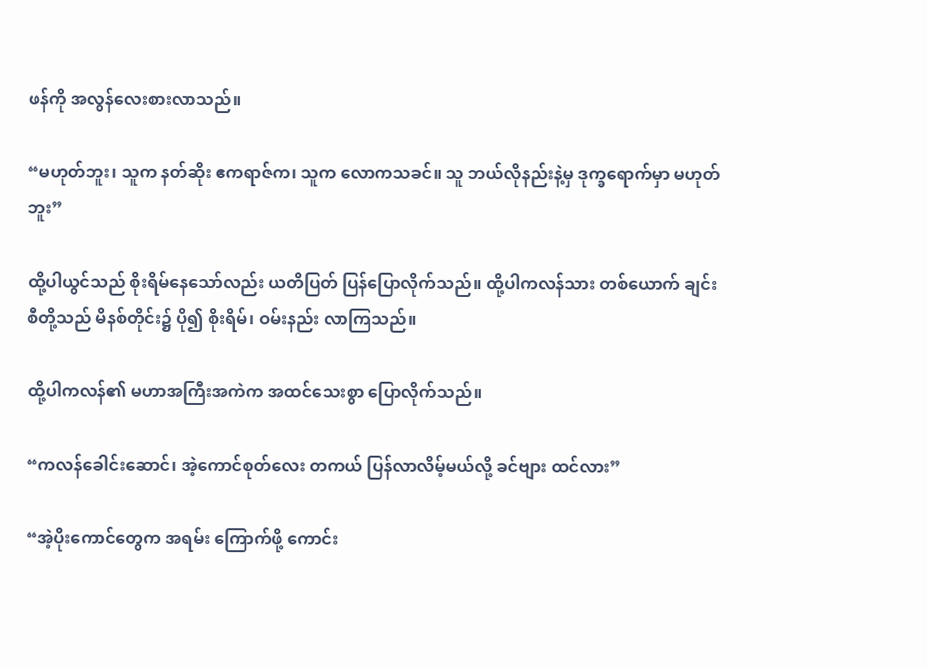ဖန်ကို အလွန်လေးစားလာသည်။

“မဟုတ်ဘူး၊ သူက နတ်ဆိုး ဧကရာဇ်က၊ သူက လောကသခင်။ သူ ဘယ်လိုနည်းနဲ့မှ ဒုက္ခရောက်မှာ မဟုတ်ဘူး”

ထို့ပါယွင်သည် စိုးရိမ်နေသော်လည်း ယတိပြတ် ပြန်ပြောလိုက်သည်။ ထို့ပါကလန်သား တစ်ယောက် ချင်းစီတို့သည် မိနစ်တိုင်း၌ ပို၍ စိုးရိမ်၊ ဝမ်းနည်း လာကြသည်။

ထို့ပါကလန်၏ မဟာအကြီးအကဲက အထင်သေးစွာ ပြောလိုက်သည်။

“ကလန်ခေါင်းဆောင်၊ အဲ့ကောင်စုတ်လေး တကယ် ပြန်လာလိမ့်မယ်လို့ ခင်ဗျား ထင်လား”

“အဲ့ပိုးကောင်တွေက အရမ်း ကြောက်ဖို့ ကောင်း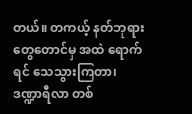တယ်။ တကယ့် နတ်ဘုရားတွေတောင်မှ အထဲ ရောက်ရင် သေသွားကြတာ၊ ဒဏ္ဍာရီလာ တစ်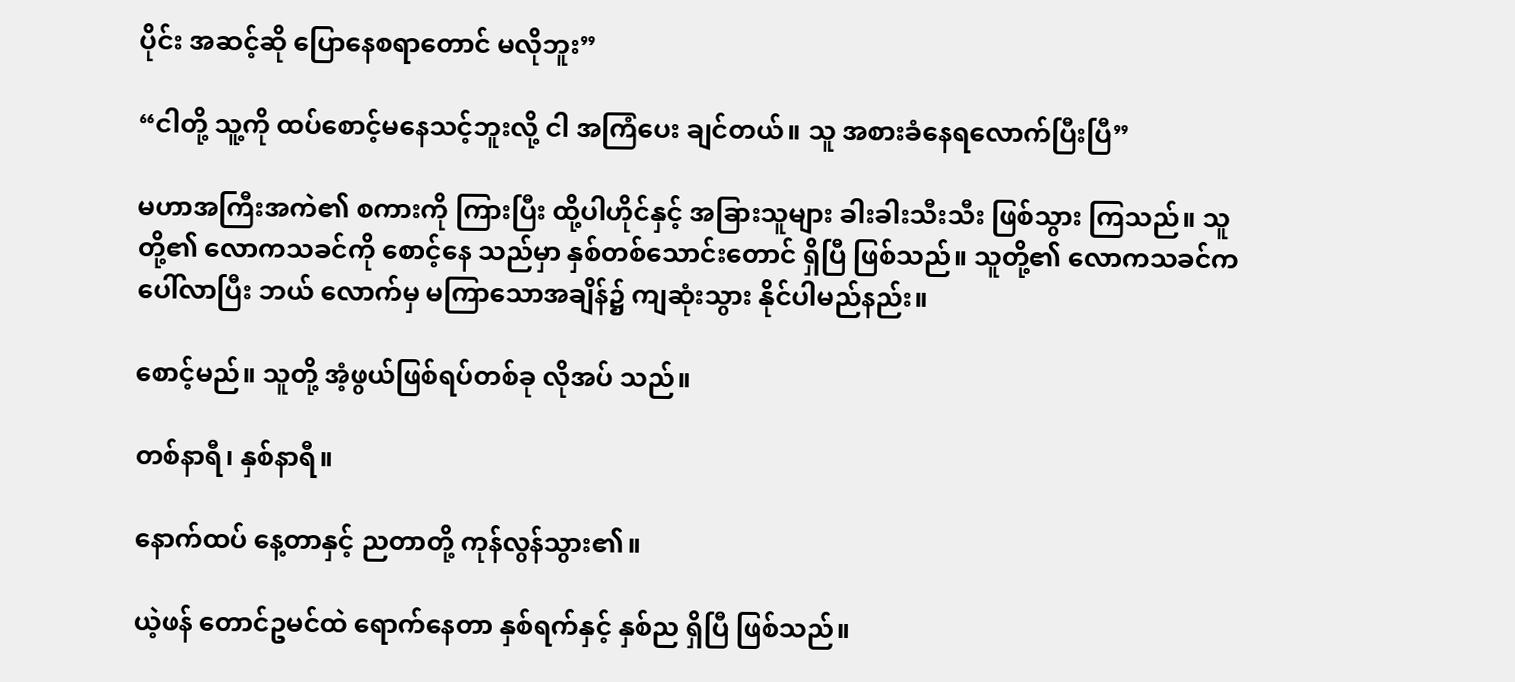ပိုင်း အဆင့်ဆို ပြောနေစရာတောင် မလိုဘူး”

“ငါတို့ သူ့ကို ထပ်စောင့်မနေသင့်ဘူးလို့ ငါ အကြံပေး ချင်တယ်။ သူ အစားခံနေရလောက်ပြီးပြီ”

မဟာအကြီးအကဲ၏ စကားကို ကြားပြီး ထို့ပါဟိုင်နှင့် အခြားသူများ ခါးခါးသီးသီး ဖြစ်သွား ကြသည်။ သူတို့၏ လောကသခင်ကို စောင့်နေ သည်မှာ နှစ်တစ်သောင်းတောင် ရှိပြီ ဖြစ်သည်။ သူတို့၏ လောကသခင်က ပေါ်လာပြီး ဘယ် လောက်မှ မကြာသောအချိန်၌ ကျဆုံးသွား နိုင်ပါမည်နည်း။

စောင့်မည်။ သူတို့ အံ့ဖွယ်ဖြစ်ရပ်တစ်ခု လိုအပ် သည်။

တစ်နာရီ၊ နှစ်နာရီ။

နောက်ထပ် နေ့တာနှင့် ညတာတို့ ကုန်လွန်သွား၏။

ယဲ့ဖန် တောင်ဥမင်ထဲ ရောက်နေတာ နှစ်ရက်နှင့် နှစ်ည ရှိပြီ ဖြစ်သည်။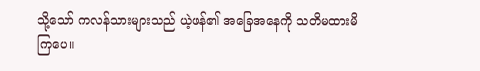သို့သော် ကလန်သားများသည် ယဲ့ဖန်၏ အခြေအနေကို သတိမထားမိကြပေ။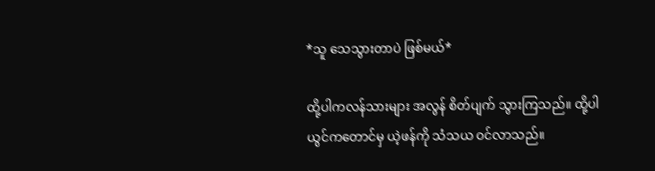*သူ သေသွားတာပဲ ဖြစ်မယ်*

ထို့ပါကလန်သားများ အလွန် စိတ်ပျက် သွားကြသည်။ ထို့ပါယွင်ကတောင်မှ ယဲ့ဖန်ကို သံသယ ဝင်လာသည်။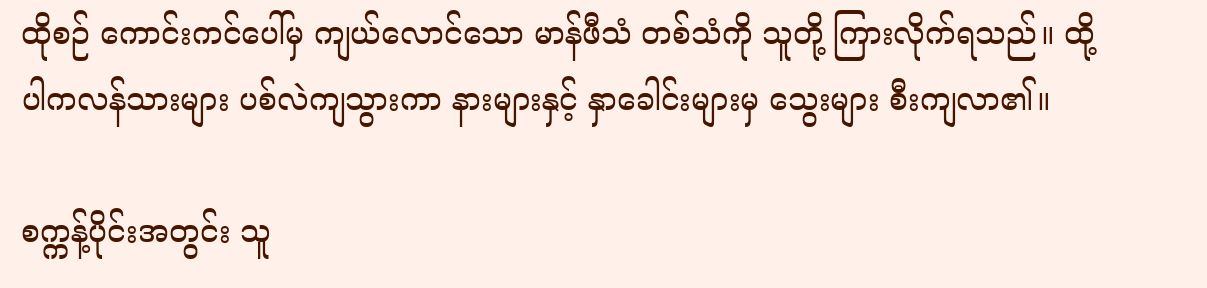ထိုစဉ် ကောင်းကင်ပေါ်မှ ကျယ်လောင်သော မာန်ဖီသံ တစ်သံကို သူတို့ ကြားလိုက်ရသည်။ ထို့ပါကလန်သားများ ပစ်လဲကျသွားကာ နားများနှင့် နှာခေါင်းများမှ သွေးများ စီးကျလာ၏။

စက္ကန့်ပိုင်းအတွင်း သူ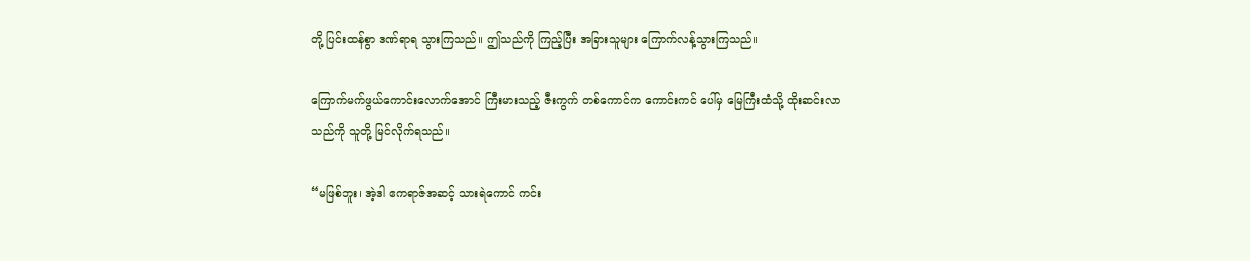တို့ ပြင်းထန်စွာ ဒဏ်ရာရ သွားကြသည်။ ဤသည်ကို ကြည့်ပြီး အခြားသူများ ကြောက်လန့်သွားကြသည်။

ကြောက်မက်ဖွယ်ကောင်းလောက်အောင် ကြီးမားသည့် ဇီးကွက် တစ်ကောင်က ကောင်းကင် ပေါ်မှ မြေကြီးထံသို့ ထိုးဆင်းလာသည်ကို သူတို့ မြင်လိုက်ရသည်။

“မဖြစ်ဘူး၊ အဲ့ဒါ ဧကရာဇ်အဆင့် သားရဲကောင် ကင်း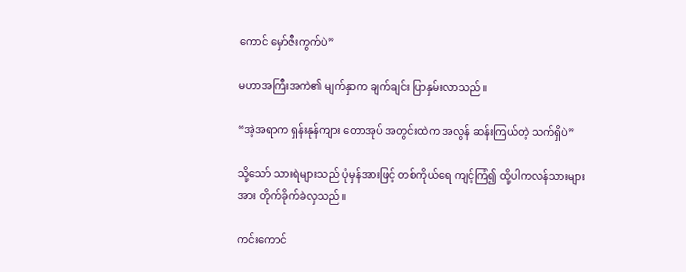ကောင် မှော်ဇီးကွက်ပဲ”

မဟာအကြီးအကဲ၏ မျက်နှာက ချက်ချင်း ပြာနှမ်းလာသည်။

“အဲ့အရာက ရှန်းနုန်ကျား တောအုပ် အတွင်းထဲက အလွန် ဆန်းကြယ်တဲ့ သက်ရှိပဲ”

သို့သော် သားရဲများသည် ပုံမှန်အားဖြင့် တစ်ကိုယ်ရေ ကျင့်ကြံ၍ ထို့ပါကလန်သားများအား တိုက်ခိုက်ခဲလှသည်။

ကင်းကောင်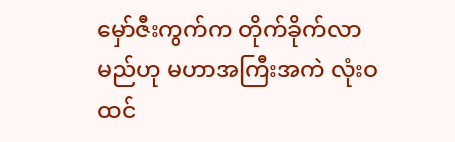မှော်ဇီးကွက်က တိုက်ခိုက်လာမည်ဟု မဟာအကြီးအကဲ လုံးဝ ထင်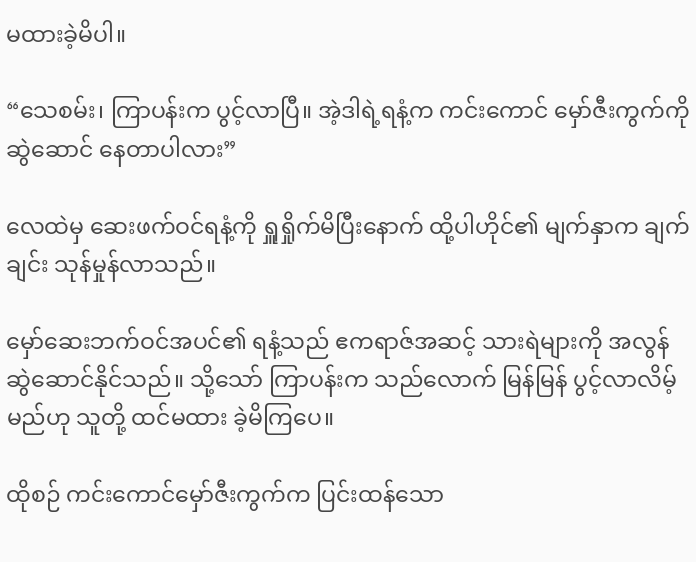မထားခဲ့မိပါ။

“သေစမ်း၊ ကြာပန်းက ပွင့်လာပြီ။ အဲ့ဒါရဲ့ရနံ့က ကင်းကောင် မှော်ဇီးကွက်ကို ဆွဲဆောင် နေတာပါလား”

လေထဲမှ ဆေးဖက်ဝင်ရနံ့ကို ရှူရှိုက်မိပြီးနောက် ထို့ပါဟိုင်၏ မျက်နှာက ချက်ချင်း သုန်မှုန်လာသည်။

မှော်ဆေးဘက်ဝင်အပင်၏ ရနံ့သည် ဧကရာဇ်အဆင့် သားရဲများကို အလွန် ဆွဲဆောင်နိုင်သည်။ သို့သော် ကြာပန်းက သည်လောက် မြန်မြန် ပွင့်လာလိမ့်မည်ဟု သူတို့ ထင်မထား ခဲ့မိကြပေ။

ထိုစဉ် ကင်းကောင်မှော်ဇီးကွက်က ပြင်းထန်သော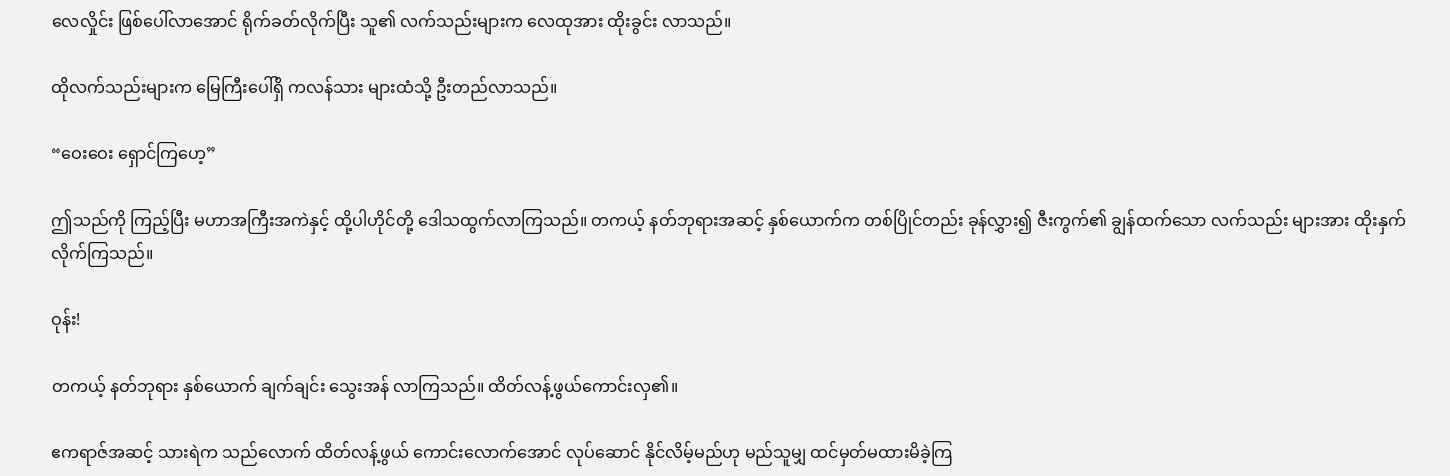လေလှိုင်း ဖြစ်ပေါ်လာအောင် ရိုက်ခတ်လိုက်ပြီး သူ၏ လက်သည်းများက လေထုအား ထိုးခွင်း လာသည်။

ထိုလက်သည်းများက မြေကြီးပေါ်ရှိ ကလန်သား များထံသို့ ဦးတည်လာသည်။

“ဝေးဝေး ရှောင်ကြဟေ့”

ဤသည်ကို ကြည့်ပြီး မဟာအကြီးအကဲနှင့် ထို့ပါဟိုင်တို့ ဒေါသထွက်လာကြသည်။ တကယ့် နတ်ဘုရားအဆင့် နှစ်ယောက်က တစ်ပြိုင်တည်း ခုန်လွှား၍ ဇီးကွက်၏ ချွန်ထက်သော လက်သည်း များအား ထိုးနှက်လိုက်ကြသည်။

ဝုန်း!

တကယ့် နတ်ဘုရား နှစ်ယောက် ချက်ချင်း သွေးအန် လာကြသည်။ ထိတ်လန့်ဖွယ်ကောင်းလှ၏။

ဧကရာဇ်အဆင့် သားရဲက သည်လောက် ထိတ်လန့်ဖွယ် ကောင်းလောက်အောင် လုပ်ဆောင် နိုင်လိမ့်မည်ဟု မည်သူမျှ ထင်မှတ်မထားမိခဲ့ကြ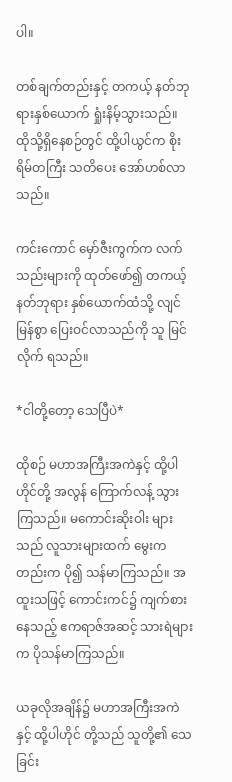ပါ။

တစ်ချက်တည်းနှင့် တကယ့် နတ်ဘုရားနှစ်ယောက် ရှုံးနိမ့်သွားသည်။ ထိုသို့ရှိနေစဉ်တွင် ထို့ပါယွင်က စိုးရိမ်တကြီး သတိပေး အော်ဟစ်လာသည်။

ကင်းကောင် မှော်ဇီးကွက်က လက်သည်းများကို ထုတ်ဖော်၍ တကယ့်နတ်ဘုရား နှစ်ယောက်ထံသို့ လျင်မြန်စွာ ပြေးဝင်လာသည်ကို သူ မြင်လိုက် ရသည်။

*ငါတို့တော့ သေပြီပဲ*

ထိုစဉ် မဟာအကြီးအကဲနှင့် ထို့ပါဟိုင်တို့ အလွန် ကြောက်လန့် သွားကြသည်။ မကောင်းဆိုးဝါး များသည် လူသားများထက် မွေးကတည်းက ပို၍ သန်မာကြသည်။ အထူးသဖြင့် ကောင်းကင်၌ ကျက်စားနေသည့် ဧကရာဇ်အဆင့် သားရဲများက ပိုသန်မာကြသည်။

ယခုလိုအချိန်၌ မဟာအကြီးအကဲနှင့် ထို့ပါဟိုင် တို့သည် သူတို့၏ သေခြင်း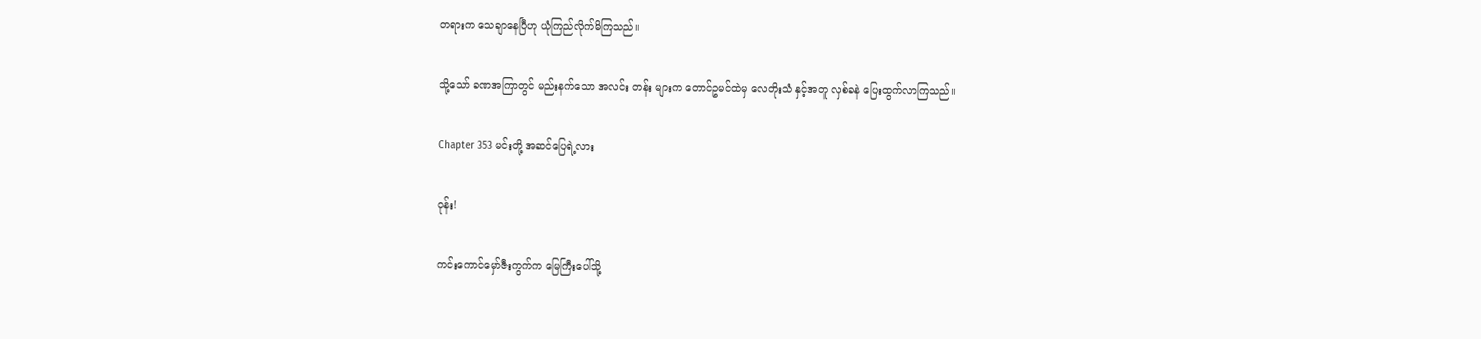တရားက သေချာနေပြီဟု ယုံကြည်လိုက်မိကြသည်။

သို့သော် ခဏအကြာတွင် မည်းနက်သော အလင်း တန်း များက တောင်ဥမင်ထဲမှ လေတိုးသံ နှင့်အတူ လှစ်ခနဲ ပြေးထွက်လာကြသည်။

Chapter 353 မင်းတို့ အဆင်ပြေရဲ့လား

ဝုန်း!

ကင်းကောင်မှော်ဇီးကွက်က မြေကြီးပေါ်သို့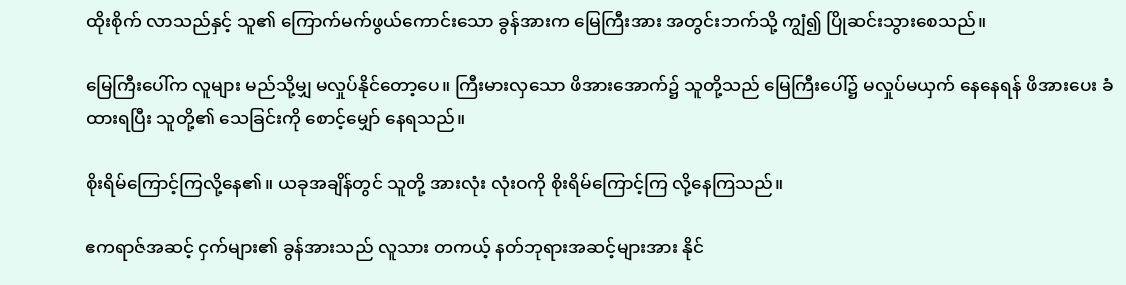ထိုးစိုက် လာသည်နှင့် သူ၏ ကြောက်မက်ဖွယ်ကောင်းသော ခွန်အားက မြေကြီးအား အတွင်းဘက်သို့ ကျွံ၍ ပြိုဆင်းသွားစေသည်။

မြေကြီးပေါ်က လူများ မည်သို့မျှ မလှုပ်နိုင်တော့ပေ။ ကြီးမားလှသော ဖိအားအောက်၌ သူတို့သည် မြေကြီးပေါ်၌ မလှုပ်မယှက် နေနေရန် ဖိအားပေး ခံထားရပြီး သူတို့၏ သေခြင်းကို စောင့်မျှော် နေရသည်။

စိုးရိမ်ကြောင့်ကြလို့နေ၏။ ယခုအချိန်တွင် သူတို့ အားလုံး လုံးဝကို စိုးရိမ်ကြောင့်ကြ လို့နေကြသည်။

ဧကရာဇ်အဆင့် ငှက်များ၏ ခွန်အားသည် လူသား တကယ့် နတ်ဘုရားအဆင့်များအား နိုင်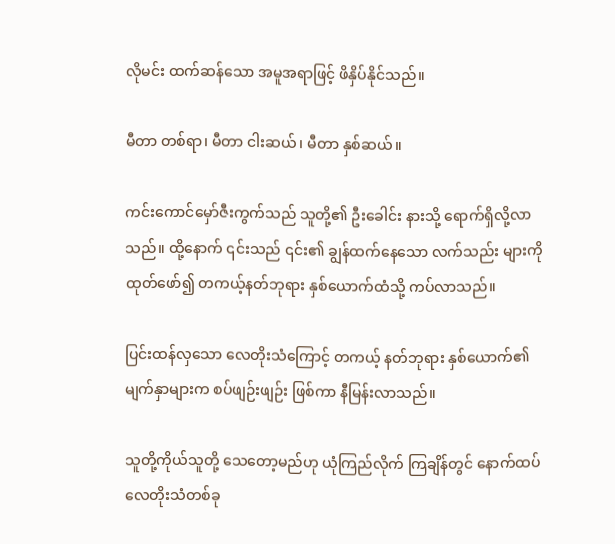လိုမင်း ထက်ဆန်သော အမူအရာဖြင့် ဖိနှိပ်နိုင်သည်။

မီတာ တစ်ရာ၊ မီတာ ငါးဆယ်၊ မီတာ နှစ်ဆယ်။

ကင်းကောင်မှော်ဇီးကွက်သည် သူတို့၏ ဦးခေါင်း နားသို့ ရောက်ရှိလို့လာသည်။ ထို့နောက် ၎င်းသည် ၎င်း၏ ချွန်ထက်နေသော လက်သည်း များကို ထုတ်ဖော်၍ တကယ့်နတ်ဘုရား နှစ်ယောက်ထံသို့ ကပ်လာသည်။

ပြင်းထန်လှသော လေတိုးသံကြောင့် တကယ့် နတ်ဘုရား နှစ်ယောက်၏ မျက်နှာများက စပ်ဖျဉ်းဖျဉ်း ဖြစ်ကာ နီမြန်းလာသည်။

သူတို့ကိုယ်သူတို့ သေတော့မည်ဟု ယုံကြည်လိုက် ကြချိန်တွင် နောက်ထပ် လေတိုးသံတစ်ခု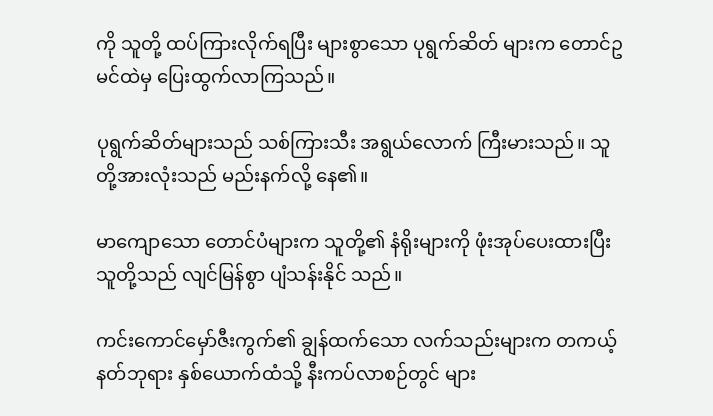ကို သူတို့ ထပ်ကြားလိုက်ရပြီး များစွာသော ပုရွက်ဆိတ် များက တောင်ဥမင်ထဲမှ ပြေးထွက်လာကြသည်။

ပုရွက်ဆိတ်များသည် သစ်ကြားသီး အရွယ်လောက် ကြီးမားသည်။ သူတို့အားလုံးသည် မည်းနက်လို့ နေ၏။

မာကျောသော တောင်ပံများက သူတို့၏ နံရိုးများကို ဖုံးအုပ်ပေးထားပြီး သူတို့သည် လျင်မြန်စွာ ပျံသန်းနိုင် သည်။

ကင်းကောင်မှော်ဇီးကွက်၏ ချွန်ထက်သော လက်သည်းများက တကယ့် နတ်ဘုရား နှစ်ယောက်ထံသို့ နီးကပ်လာစဉ်တွင် များ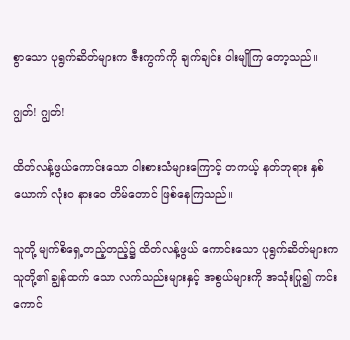စွာသော ပုရွက်ဆိတ်များက ဇီးကွက်ကို ချက်ချင်း ဝါးမျိုကြ တော့သည်။

ဂျွတ်! ဂျွတ်!

ထိတ်လန့်ဖွယ်ကောင်းသော ဝါးစားသံများကြောင့် တကယ့် နတ်ဘုရား နှစ်ယောက် လုံးဝ နားဝေ တိမ်တောင် ဖြစ်နေကြသည်။

သူတို့ မျက်စိရှေ့တည့်တည့်၌ ထိတ်လန့်ဖွယ် ကောင်းသော ပုရွက်ဆိတ်များက သူတို့၏ ချွန်ထက် သော လက်သည်းများနှင့် အစွယ်များကို အသုံးပြု၍ ကင်းကောင်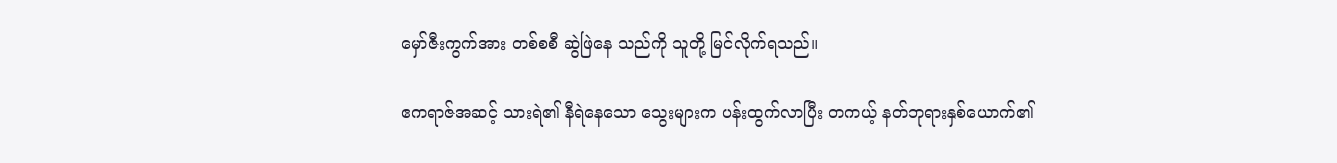မှော်ဇီးကွက်အား တစ်စစီ ဆွဲဖြဲနေ သည်ကို သူတို့ မြင်လိုက်ရသည်။

ဧကရာဇ်အဆင့် သားရဲ၏ နီရဲနေသော သွေးများက ပန်းထွက်လာပြီး တကယ့် နတ်ဘုရားနှစ်ယောက်၏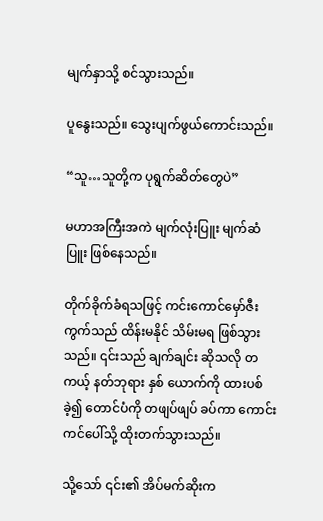မျက်နှာသို့ စင်သွားသည်။

ပူနွေးသည်။ သွေးပျက်ဖွယ်ကောင်းသည်။

“သူ…သူတို့က ပုရွက်ဆိတ်တွေပဲ”

မဟာအကြီးအကဲ မျက်လုံးပြူး မျက်ဆံပြူး ဖြစ်နေသည်။

တိုက်ခိုက်ခံရသဖြင့် ကင်းကောင်မှော်ဇီးကွက်သည် ထိန်းမနိုင် သိမ်းမရ ဖြစ်သွားသည်။ ၎င်းသည် ချက်ချင်း ဆိုသလို တကယ့် နတ်ဘုရား နှစ် ယောက်ကို ထားပစ်ခဲ့၍ တောင်ပံကို တဖျပ်ဖျပ် ခပ်ကာ ကောင်းကင်ပေါ်သို့ ထိုးတက်သွားသည်။

သို့သော် ၎င်း၏ အိပ်မက်ဆိုးက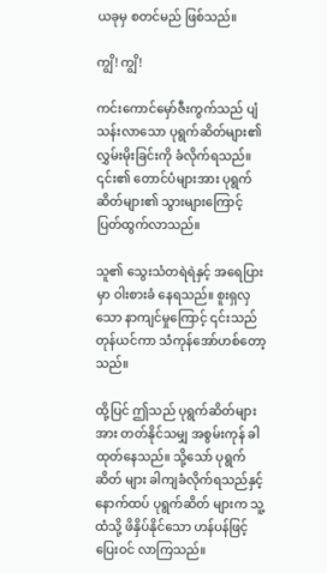ယခုမှ စတင်မည် ဖြစ်သည်။

ကျွိ! ကျွိ!

ကင်းကောင်မှော်ဇီးကွက်သည် ပျံသန်းလာသော ပုရွက်ဆိတ်များ၏ လွှမ်းမိုးခြင်းကို ခံလိုက်ရသည်။ ၎င်း၏ တောင်ပံများအား ပုရွက်ဆိတ်များ၏ သွားများကြောင့် ပြတ်ထွက်လာသည်။

သူ၏ သွေးသံတရဲရဲနှင့် အရေပြားမှာ ဝါးစားခံ နေရသည်။ စူးရှလှသော နာကျင်မှုကြောင့် ၎င်းသည် တုန်ယင်ကာ သံကုန်အော်ဟစ်တော့သည်။

ထို့ပြင် ဤသည် ပုရွက်ဆိတ်များအား တတ်နိုင်သမျှ အစွမ်းကုန် ခါထုတ်နေသည်။ သို့သော် ပုရွက်ဆိတ် များ ခါကျခံလိုက်ရသည်နှင့်‌ နောက်ထပ် ပုရွက်ဆိတ် များက သူ့ထံသို့ ဖိနှိပ်နိုင်သော ဟန်ပန်ဖြင့် ပြေးဝင် လာကြသည်။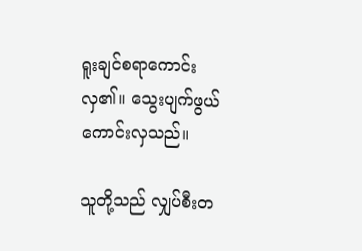ရူးချင်စရာကောင်းလှ၏။ သွေးပျက်ဖွယ် ကောင်းလှသည်။

သူတို့သည် လျှပ်စီးတ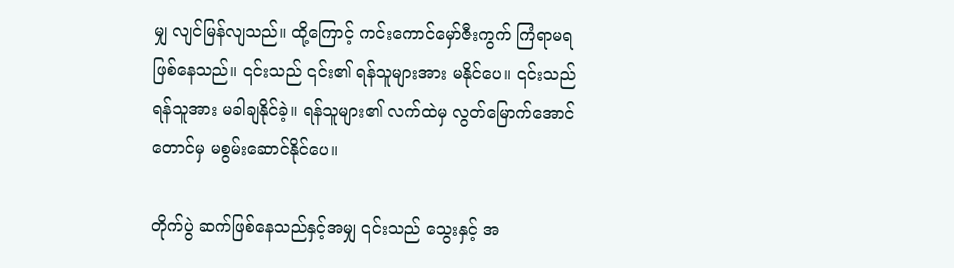မျှ လျင်မြန်လျသည်။ ထို့ကြောင့် ကင်းကောင်မှော်ဇီးကွက် ကြံရာမရ ဖြစ်နေသည်။ ၎င်းသည် ၎င်း၏ ရန်သူများအား မနိုင်ပေ။ ၎င်းသည် ရန်သူအား မခါချနိုင်ခဲ့။ ရန်သူများ၏ လက်ထဲမှ လွတ်မြောက်အောင် တောင်မှ မစွမ်းဆောင်နိုင်ပေ။

တိုက်ပွဲ ဆက်ဖြစ်နေသည်နှင့်အမျှ ၎င်းသည် သွေးနှင့် အ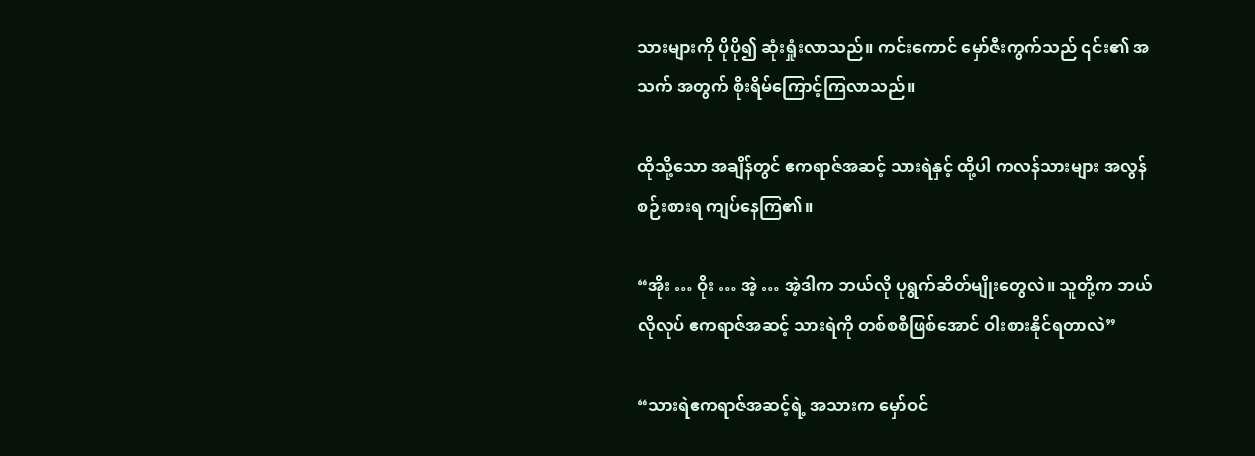သားများကို ပိုပို၍ ဆုံးရှုံးလာသည်။ ကင်းကောင် မှော်ဇီးကွက်သည် ၎င်း၏ အသက် အတွက် စိုးရိမ်ကြောင့်ကြလာသည်။

ထိုသို့သော အချိန်တွင် ဧကရာဇ်အဆင့် သားရဲနှင့် ထို့ပါ ကလန်သားများ အလွန် စဉ်းစားရ ကျပ်နေကြ၏။

“အိုး … ဝိုး … အဲ့ … အဲ့ဒါက ဘယ်လို ပုရွက်ဆိတ်မျိုးတွေလဲ။ သူတို့က ဘယ်လိုလုပ် ဧကရာဇ်အဆင့် သားရဲကို တစ်စစီဖြစ်အောင် ဝါးစားနိုင်ရတာလဲ”

“သားရဲဧကရာဇ်အဆင့်ရဲ့ အသားက မှော်ဝင်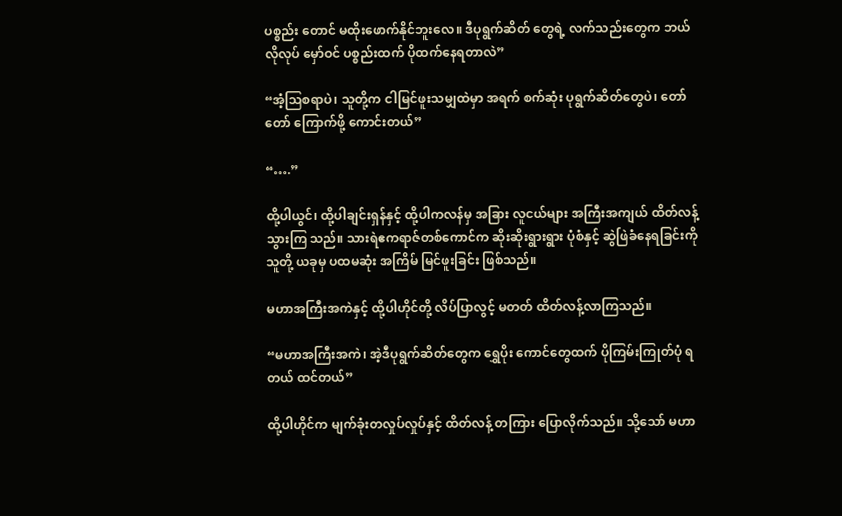ပစ္စည်း တောင် မထိုးဖောက်နိုင်ဘူးလေ။ ဒီပုရွက်ဆိတ် တွေရဲ့ လက်သည်းတွေက ဘယ်လိုလုပ် မှော်ဝင် ပစ္စည်းထက် ပိုထက်နေရတာလဲ”

“အံ့ဩစရာပဲ၊ သူတို့က ငါမြင်ဖူးသမျှထဲမှာ အရက် စက်ဆုံး ပုရွက်ဆိတ်တွေပဲ၊ တော်တော် ကြောက်ဖို့ ကောင်းတယ်”

“….”

ထို့ပါယွင်၊ ထို့ပါချင်းရှန်နှင့် ထို့ပါကလန်မှ အခြား လူငယ်များ အကြီးအကျယ် ထိတ်လန့် သွားကြ သည်။ သားရဲဧကရာဇ်တစ်ကောင်က ဆိုးဆိုးရွားရွား ပုံစံနှင့် ဆွဲဖြဲခံနေရခြင်းကို သူတို့ ယခုမှ ပထမဆုံး အကြိမ် မြင်ဖူးခြင်း ဖြစ်သည်။

မဟာအကြီးအကဲနှင့် ထို့ပါဟိုင်တို့ လိပ်ပြာလွင့် မတတ် ထိတ်လန့်လာကြသည်။

“မဟာအကြီးအကဲ၊ အဲ့ဒီပုရွက်ဆိတ်တွေက ရွှေပိုး ကောင်တွေထက် ပိုကြမ်းကြုတ်ပုံ ရတယ် ထင်တယ်”

ထို့ပါဟိုင်က မျက်ခုံးတလှုပ်လှုပ်နှင့် ထိတ်လန့် တကြား ပြောလိုက်သည်။ သို့သော် မဟာ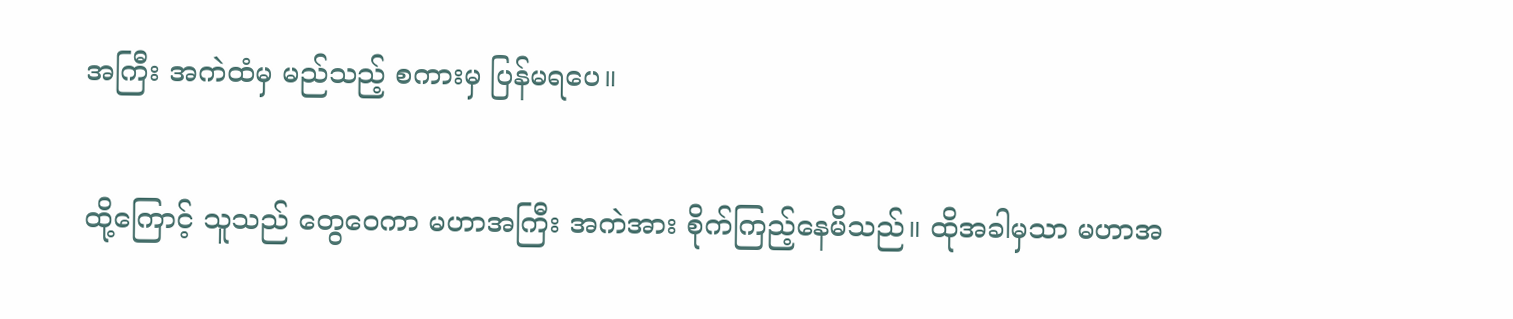အကြီး အကဲထံမှ မည်သည့် စကားမှ ပြန်မရပေ။

ထို့ကြောင့် သူသည် တွေဝေကာ မဟာအကြီး အကဲအား စိုက်ကြည့်နေမိသည်။ ထိုအခါမှသာ မဟာအ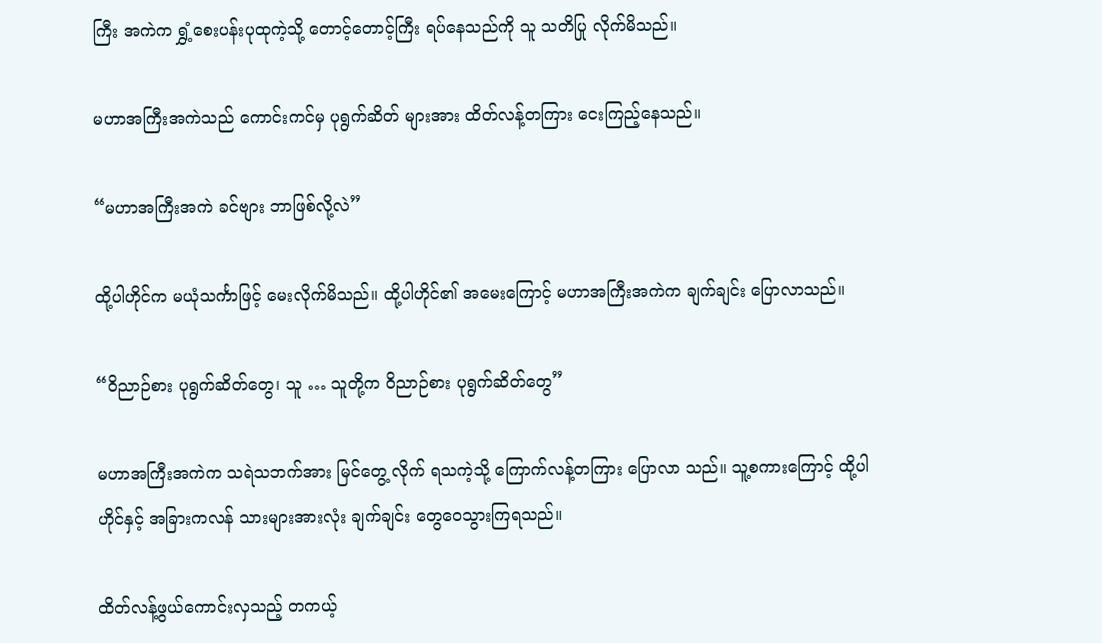ကြီး အကဲက ရွှံ့စေးပန်းပုထုကဲ့သို့ တောင့်တောင့်ကြီး ရပ်နေသည်ကို သူ သတိပြု လိုက်မိသည်။

မဟာအကြီးအကဲသည် ကောင်းကင်မှ ပုရွက်ဆိတ် များအား ထိတ်လန့်တကြား ငေးကြည့်နေသည်။

“မဟာအကြီးအကဲ ခင်ဗျား ဘာဖြစ်လို့လဲ”

ထို့ပါဟိုင်က မယုံသင်္ကာဖြင့် မေးလိုက်မိသည်။ ထို့ပါဟိုင်၏ အမေးကြောင့် မဟာအကြီးအကဲက ချက်ချင်း ပြောလာသည်။

“ဝိညာဉ်စား ပုရွက်ဆိတ်တွေ၊ သူ … သူတို့က ဝိညာဉ်စား ပုရွက်ဆိတ်တွေ”

မဟာအကြီးအကဲက သရဲသဘက်အား မြင်တွေ့ လိုက် ရသကဲ့သို့ ကြောက်လန့်တကြား ပြောလာ သည်။ သူ့စကားကြောင့် ထို့ပါဟိုင်နှင့် အခြားကလန် သားများအားလုံး ချက်ချင်း တွေဝေသွားကြရသည်။

ထိတ်လန့်ဖွယ်ကောင်းလှသည့် တကယ့်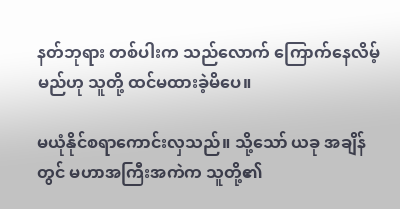နတ်ဘုရား တစ်ပါးက သည်လောက် ကြောက်နေလိမ့်မည်ဟု သူတို့ ထင်မထားခဲ့မိပေ။

မယုံနိုင်စရာကောင်းလှသည်။ သို့သော် ယခု အချိန်တွင် မဟာအကြီးအကဲက သူတို့၏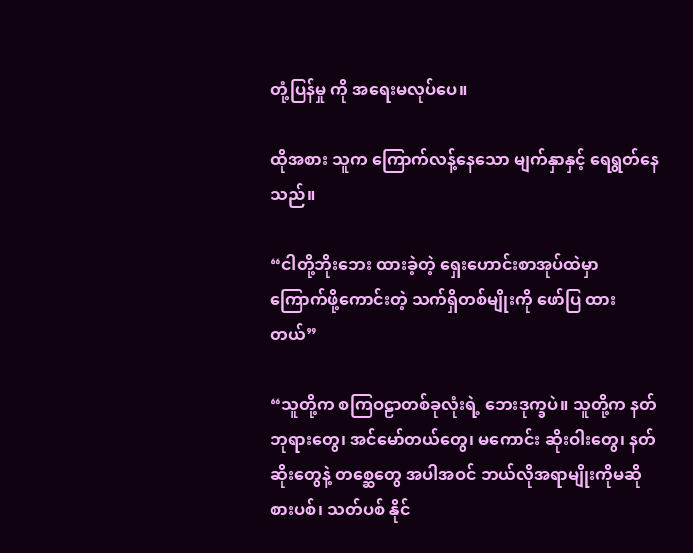တုံ့ပြန်မှု ကို အရေးမလုပ်ပေ။

ထိုအစား သူက ကြောက်လန့်နေသော မျက်နှာနှင့် ရေရွတ်နေသည်။

“ငါတို့ဘိုးဘေး ထားခဲ့တဲ့ ရှေးဟောင်းစာအုပ်ထဲမှာ ကြောက်ဖို့ကောင်းတဲ့ သက်ရှိတစ်မျိုးကို ဖော်ပြ ထားတယ်”

“သူတို့က စကြဝဠာတစ်ခုလုံးရဲ့ ဘေးဒုက္ခပဲ။ သူတို့က နတ်ဘုရားတွေ၊ အင်မော်တယ်တွေ၊ မကောင်း ဆိုးဝါးတွေ၊ နတ်ဆိုးတွေနဲ့ တစ္ဆေတွေ အပါအဝင် ဘယ်လိုအရာမျိုးကိုမဆို စားပစ်၊ သတ်ပစ် နိုင်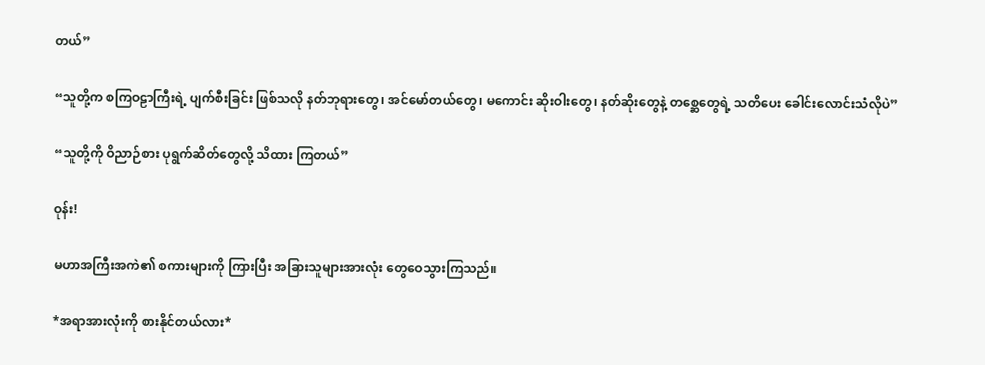တယ်”

“သူတို့က စကြဝဠာကြီးရဲ့ ပျက်စီးခြင်း ဖြစ်သလို နတ်ဘုရားတွေ၊ အင်မော်တယ်တွေ၊ မကောင်း ဆိုးဝါးတွေ၊ နတ်ဆိုးတွေနဲ့ တစ္ဆေတွေရဲ့ သတိပေး ခေါင်းလောင်းသံလိုပဲ”

“သူတို့ကို ဝိညာဉ်စား ပုရွက်ဆိတ်တွေလို့ သိထား ကြတယ်”

ဝုန်း!

မဟာအကြီးအကဲ၏ စကားများကို ကြားပြီး အခြားသူများအားလုံး တွေဝေသွားကြသည်။

*အရာအားလုံးကို စားနိုင်တယ်လား*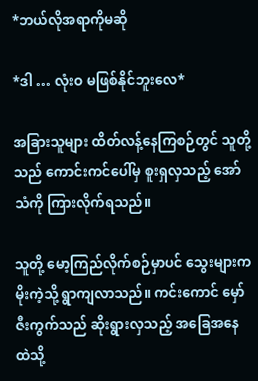*ဘယ်လိုအရာကိုမဆို

*ဒါ … လုံးဝ မဖြစ်နိုင်ဘူးလေ*

အခြားသူများ ထိတ်လန့်နေကြစဉ်တွင် သူတို့သည် ကောင်းကင်ပေါ်မှ စူးရှလှသည့် အော်သံကို ကြားလိုက်ရသည်။

သူတို့ မော့ကြည်လိုက်စဉ်မှာပင် သွေးများက မိုးကဲ့သို့ ရွာကျလာသည်။ ကင်းကောင် မှော်ဇီးကွက်သည် ဆိုးရွားလှသည့် အခြေအနေ ထဲသို့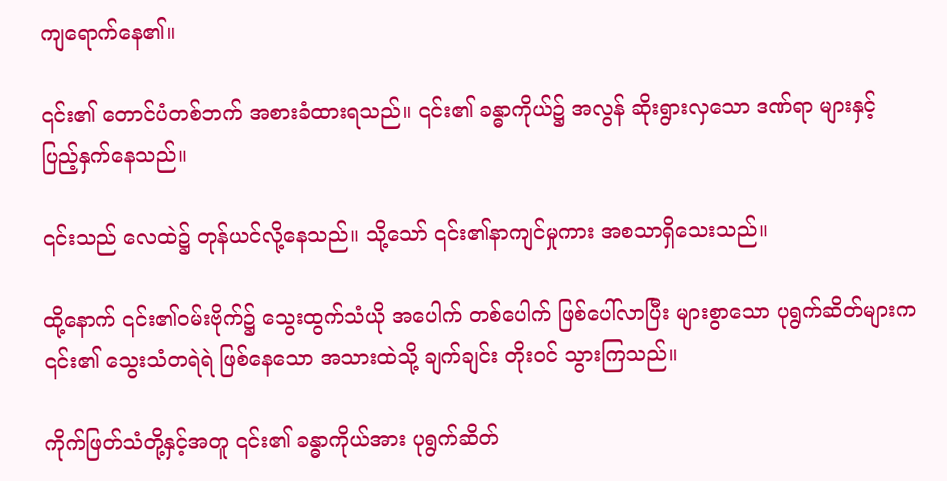ကျရောက်နေ၏။

၎င်း၏ တောင်ပံတစ်ဘက် အစားခံထားရသည်။ ၎င်း၏ ခန္ဓာကိုယ်၌ အလွန် ဆိုးရွားလှသော ဒဏ်ရာ များနှင့် ပြည့်နှက်နေသည်။

၎င်းသည် လေထဲ၌ တုန်ယင်လို့နေသည်။ သို့သော် ၎င်း၏နာကျင်မှုကား အစသာရှိသေးသည်။

ထို့နောက် ၎င်း၏ဝမ်းဗိုက်၌ သွေးထွက်သံယို အပေါက် တစ်ပေါက် ဖြစ်ပေါ်လာပြီး များစွာသော ပုရွက်ဆိတ်များက ၎င်း၏ သွေးသံတရဲရဲ ဖြစ်နေသော အသားထဲသို့ ချက်ချင်း တိုးဝင် သွားကြသည်။

ကိုက်ဖြတ်သံတို့နှင့်အတူ ၎င်း၏ ခန္ဓာကိုယ်အား ပုရွက်ဆိတ်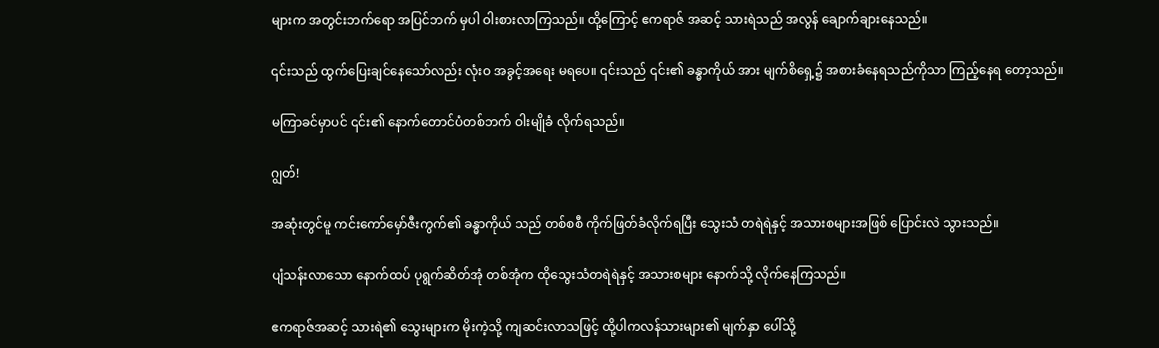များက အတွင်းဘက်ရော အပြင်ဘက် မှပါ ဝါးစားလာကြသည်။ ထို့ကြောင့် ဧကရာဇ် အဆင့် သားရဲသည် အလွန် ချောက်ချားနေသည်။

၎င်းသည် ထွက်ပြေးချင်နေသော်လည်း လုံးဝ အခွင့်အရေး မရပေ။ ၎င်းသည် ၎င်း၏ ခန္ဓာကိုယ် အား မျက်စိရှေ့၌ အစားခံနေရသည်ကိုသာ ကြည့်နေရ တော့သည်။

မကြာခင်မှာပင် ၎င်း၏ နောက်တောင်ပံတစ်ဘက် ဝါးမျိုခံ လိုက်ရသည်။

ဂျွတ်!

အဆုံးတွင်မူ ကင်းကော်မှော်ဇီးကွက်၏ ခန္ဓာကိုယ် သည် တစ်စစီ ကိုက်ဖြတ်ခံလိုက်ရပြီး သွေးသံ တရဲရဲနှင့် အသားစများအဖြစ် ပြောင်းလဲ သွားသည်။

ပျံသန်းလာသော နောက်ထပ် ပုရွက်ဆိတ်အုံ တစ်အုံက ထိုသွေးသံတရဲရဲနှင့် အသားစများ နောက်သို့ လိုက်နေကြသည်။

ဧကရာဇ်အဆင့် သားရဲ၏ သွေးများက မိုးကဲ့သို့ ကျဆင်းလာသဖြင့် ထို့ပါကလန်သားများ၏ မျက်နှာ ပေါ်သို့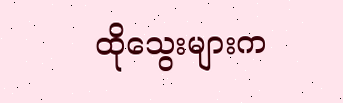ထိုသွေးများက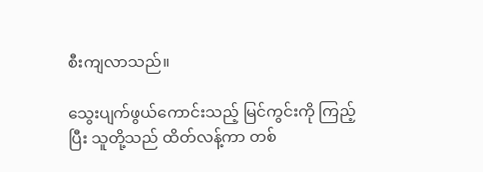စီးကျလာသည်။

သွေးပျက်ဖွယ်ကောင်းသည့် မြင်ကွင်းကို ကြည့်ပြီး သူတို့သည် ထိတ်လန့်ကာ တစ်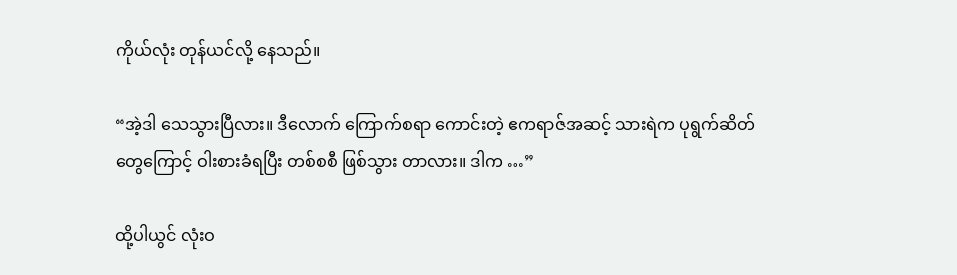ကိုယ်လုံး တုန်ယင်လို့ နေသည်။

“အဲ့ဒါ သေသွားပြီလား။ ဒီလောက် ကြောက်စရာ ကောင်းတဲ့ ဧကရာဇ်အဆင့် သားရဲက ပုရွက်ဆိတ် တွေကြောင့် ဝါးစားခံရပြီး တစ်စစီ ဖြစ်သွား တာလား။ ဒါက …”

ထို့ပါယွင် လုံးဝ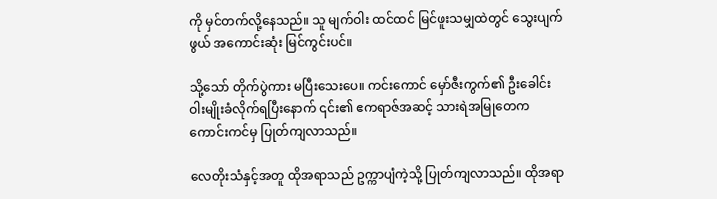ကို မှင်တက်လို့နေသည်။ သူ မျက်ဝါး ထင်ထင် မြင်ဖူးသမျှထဲတွင် သွေးပျက်ဖွယ် အကောင်းဆုံး မြင်ကွင်းပင်။

သို့သော် တိုက်ပွဲကား မပြီးသေးပေ။ ကင်းကောင် မှော်ဇီးကွက်၏ ဦးခေါင်း ဝါးမျိုးခံလိုက်ရပြီးနောက် ၎င်း၏ ဧကရာဇ်အဆင့် သားရဲအမြုတေက ကောင်းကင်မှ ပြုတ်ကျလာသည်။

လေတိုးသံနှင့်အတူ ထိုအရာသည် ဥက္ကာပျံကဲ့သို့ ပြုတ်ကျလာသည်။ ထိုအရာ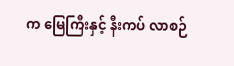က မြေကြီးနှင့် နီးကပ် လာစဉ်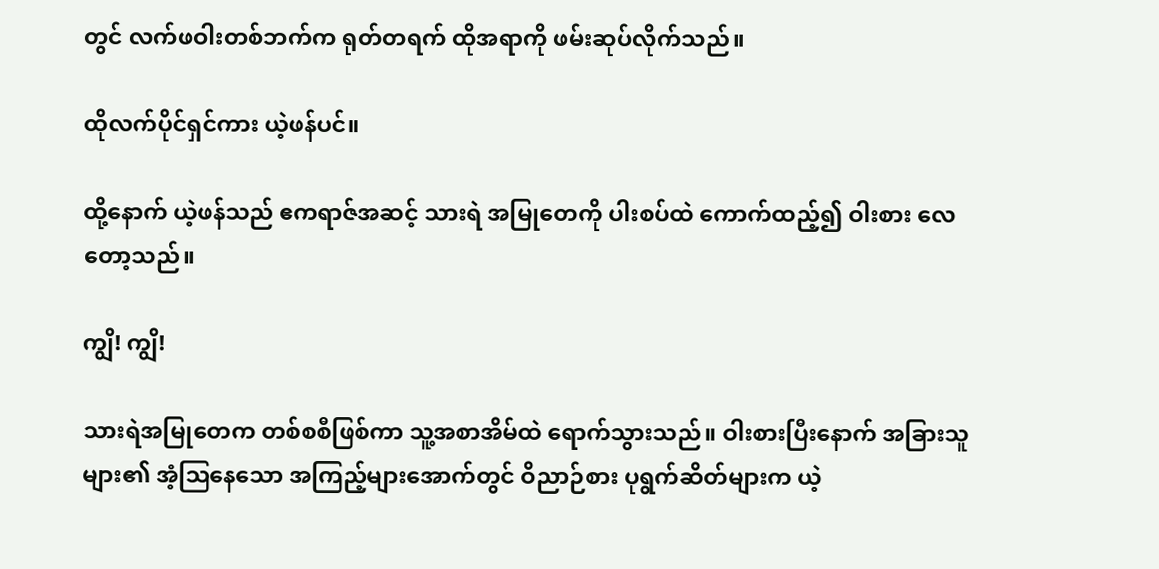တွင် လက်ဖဝါးတစ်ဘက်က ရုတ်တရက် ထိုအရာကို ဖမ်းဆုပ်လိုက်သည်။

ထိုလက်ပိုင်ရှင်ကား ယဲ့ဖန်ပင်။

ထို့နောက် ယဲ့ဖန်သည် ဧကရာဇ်အဆင့် သားရဲ အမြုတေကို ပါးစပ်ထဲ ကောက်ထည့်၍ ဝါးစား လေတော့သည်။

ကျွိ! ကျွိ!

သားရဲအမြုတေက တစ်စစီဖြစ်ကာ သူ့အစာအိမ်ထဲ ရောက်သွားသည်။ ဝါးစားပြီးနောက် အခြားသူ များ၏ အံ့ဩနေသော အကြည့်များအောက်တွင် ဝိညာဉ်စား ပုရွက်ဆိတ်များက ယဲ့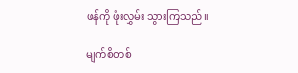ဖန်ကို ဖုံးလွှမ်း သွားကြသည်။

မျက်စိတစ်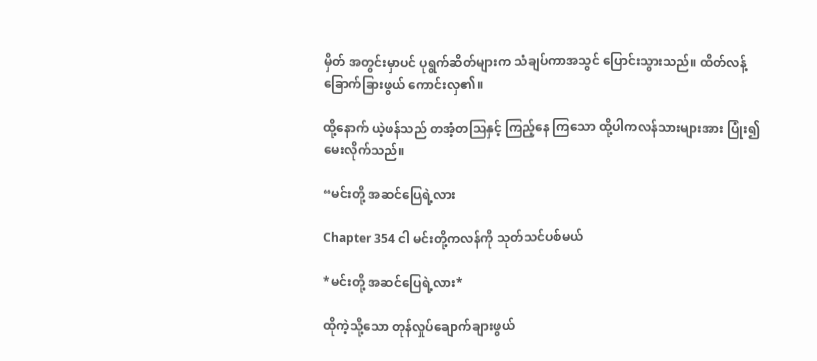မှိတ် အတွင်းမှာပင် ပုရွက်ဆိတ်များက သံချပ်ကာအသွင် ပြောင်းသွားသည်။ ထိတ်လန့် ခြောက်ခြားဖွယ် ကောင်းလှ၏။

ထို့နောက် ယဲ့ဖန်သည် တအံ့တဩနှင့် ကြည့်နေ ကြသော ထို့ပါကလန်သားများအား ပြုံး၍ မေးလိုက်သည်။

“မင်းတို့ အဆင်ပြေရဲ့လား

Chapter 354 ငါ မင်းတို့ကလန်ကို သုတ်သင်ပစ်မယ်

*မင်းတို့ အဆင်ပြေရဲ့လား*

ထိုကဲ့သို့သော တုန်လှုပ်ချောက်ချားဖွယ်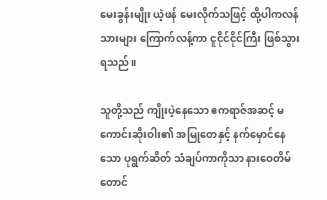မေးခွန်းမျိုး ယဲ့ဖန် မေးလိုက်သဖြင့် ထို့ပါကလန်သားများ ကြောက်လန့်ကာ ငူငိုင်ငိုင်ကြီး ဖြစ်သွားရသည်။

သူတို့သည် ကျိုးပဲ့နေသော ဧကရာဇ်အဆင့် မကောင်းဆိုးဝါး၏ အမြုတေနှင့် နက်မှောင်နေသော ပုရွက်ဆိတ် သံချပ်ကာကိုသာ နားဝေတိမ်တောင်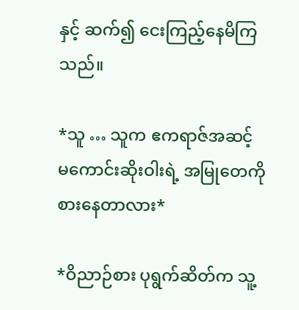နှင့် ဆက်၍ ငေးကြည့်နေမိကြသည်။

*သူ … သူက ဧကရာဇ်အဆင့် မကောင်းဆိုးဝါးရဲ့ အမြုတေကို စားနေတာလား*

*ဝိညာဉ်စား ပုရွက်ဆိတ်က သူ့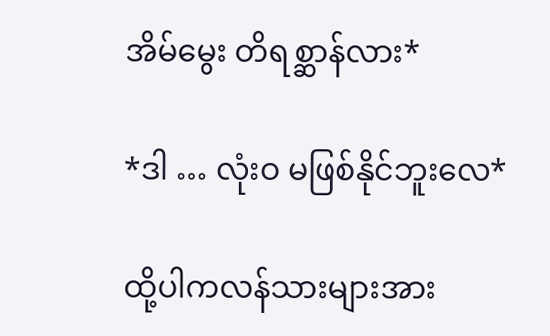အိမ်မွေး တိရစ္ဆာန်လား*

*ဒါ … လုံးဝ မဖြစ်နိုင်ဘူးလေ*

ထို့ပါကလန်သားများအား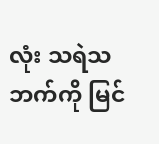လုံး သရဲသဘက်ကို မြင်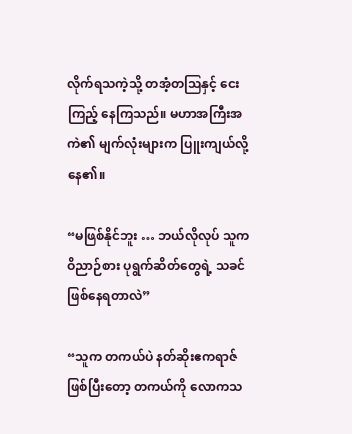လိုက်ရသကဲ့သို့ တအံ့တဩနှင့် ငေးကြည့် နေကြသည်။ မဟာအကြီးအကဲ၏ မျက်လုံးများက ပြူးကျယ်လို့နေ၏။

“မဖြစ်နိုင်ဘူး … ဘယ်လိုလုပ် သူက ဝိညာဉ်စား ပုရွက်ဆိတ်တွေရဲ့ သခင်ဖြစ်နေရတာလဲ”

“သူက တကယ်ပဲ နတ်ဆိုးဧကရာဇ် ဖြစ်ပြီးတော့ တကယ်ကို လောကသ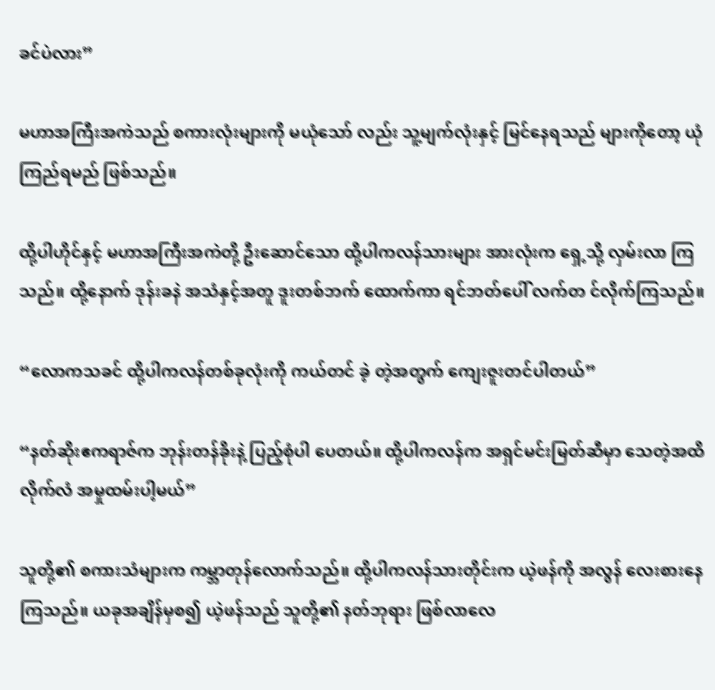ခင်ပဲလား”

မဟာအကြီးအကဲသည် စကားလုံးများကို မယုံသော် လည်း သူ့မျက်လုံးနှင့် မြင်နေရသည် များကိုတော့ ယုံကြည်ရမည် ဖြစ်သည်။

ထို့ပါဟိုင်နှင့် မဟာအကြီးအကဲတို့ ဦးဆောင်သော ထို့ပါကလန်သားများ အားလုံးက ရှေ့သို့ လှမ်းလာ ကြသည်။ ထို့နောက် ဒုန်းခနဲ အသံနှင့်အတူ ဒူးတစ်ဘက် ထောက်ကာ ရင်ဘတ်ပေါ် လက်တ င်လိုက်ကြသည်။

“လောကသခင် ထို့ပါကလန်တစ်ခုလုံးကို ကယ်တင် ခဲ့ တဲ့အတွက် ကျေးဇူးတင်ပါတယ်”

“နတ်ဆိုးဧကရာဇ်က ဘုန်းတန်ခိုးနဲ့ ပြည့်စုံပါ ပေတယ်။ ထို့ပါကလန်က အရှင်မင်းမြတ်ဆီမှာ သေတဲ့အထိ လိုက်လံ အမှုထမ်းပါ့မယ်”

သူတို့၏ စကားသံများက ကမ္ဘာတုန်လောက်သည်။ ထို့ပါကလန်သားတိုင်းက ယဲ့ဖန်ကို အလွန် လေးစားနေ ကြသည်။ ယခုအချိန်မှစ၍ ယဲ့ဖန်သည် သူတို့၏ နတ်ဘုရား ဖြစ်လာလေ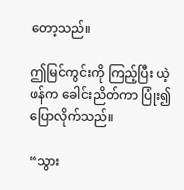တော့သည်။

ဤမြင်ကွင်းကို ကြည့်ပြီး ယဲ့ဖန်က ခေါင်းညိတ်ကာ ပြုံး၍ ပြောလိုက်သည်။

“သွား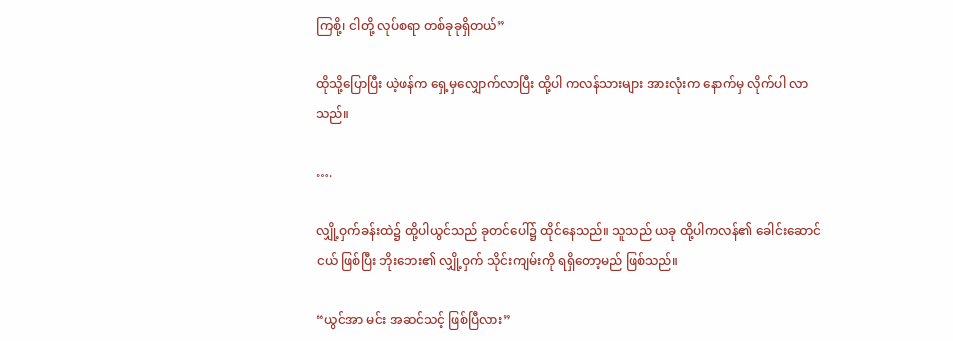ကြစို့၊ ငါတို့ လုပ်စရာ တစ်ခုခုရှိတယ်”

ထိုသို့ပြောပြီး ယဲ့ဖန်က ရှေ့မှလျှောက်လာပြီး ထို့ပါ ကလန်သားများ အားလုံးက နောက်မှ လိုက်ပါ လာသည်။

….

လျှို့ဝှက်ခန်းထဲ၌ ထို့ပါယွင်သည် ခုတင်ပေါ်၌ ထိုင်နေသည်။ သူသည် ယခု ထို့ပါကလန်၏ ခေါင်းဆောင်ငယ် ဖြစ်ပြီး ဘိုးဘေး၏ လျှို့ဝှက် သိုင်းကျမ်းကို ရရှိတော့မည် ဖြစ်သည်။

“ယွင်အာ မင်း အဆင်သင့် ဖြစ်ပြီလား”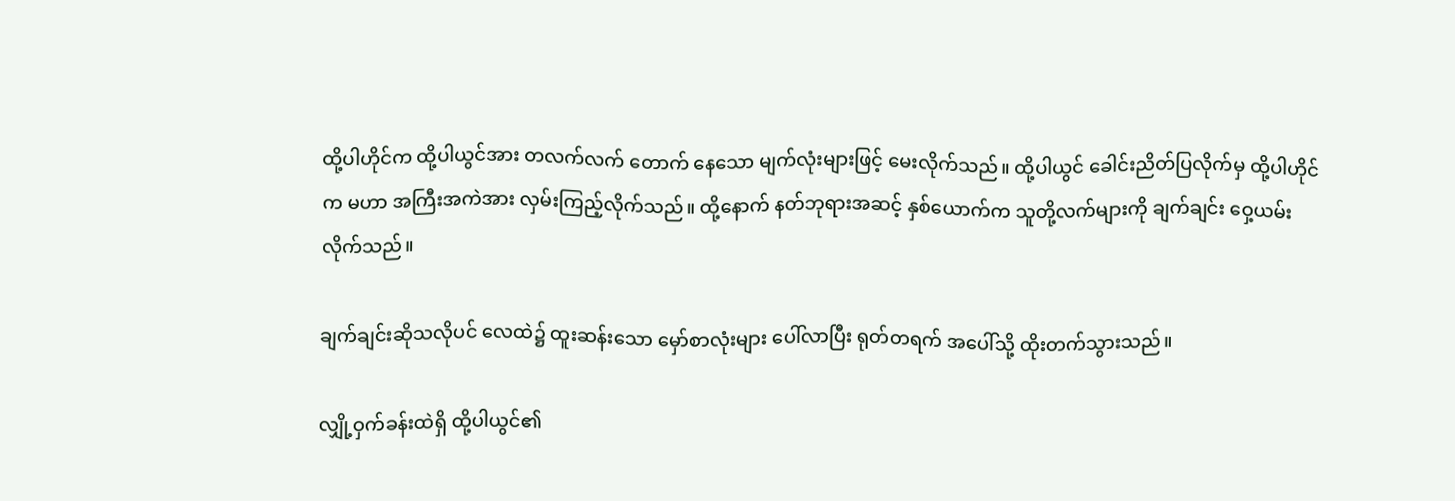ထို့ပါဟိုင်က ထို့ပါယွင်အား တလက်လက် တောက် နေသော မျက်လုံးများဖြင့် မေးလိုက်သည်။ ထို့ပါယွင် ခေါင်းညိတ်ပြလိုက်မှ ထို့ပါဟိုင်က မဟာ အကြီးအကဲအား လှမ်းကြည့်လိုက်သည်။ ထို့နောက် နတ်ဘုရားအဆင့် နှစ်ယောက်က သူတို့လက်များကို ချက်ချင်း ဝှေ့ယမ်းလိုက်သည်။

ချက်ချင်းဆိုသလိုပင် လေထဲ၌ ထူးဆန်းသော မှော်စာလုံးများ ပေါ်လာပြီး ရုတ်တရက် အပေါ်သို့ ထိုးတက်သွားသည်။

လျှို့ဝှက်ခန်းထဲရှိ ထို့ပါယွင်၏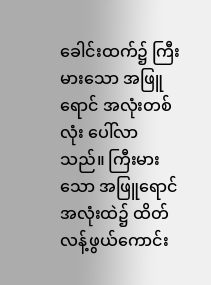ခေါင်းထက်၌ ကြီးမားသော အဖြူရောင် အလုံးတစ်လုံး ပေါ်လာ သည်။ ကြီးမားသော အဖြူရောင် အလုံးထဲ၌ ထိတ်လန့်ဖွယ်ကောင်း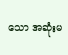သော အဆုံးမ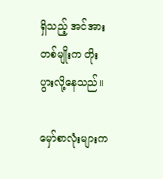ရှိသည့် အင်အား တစ်မျိုးက တိုးပွားလို့နေသည်။

မှော်စာလုံးများက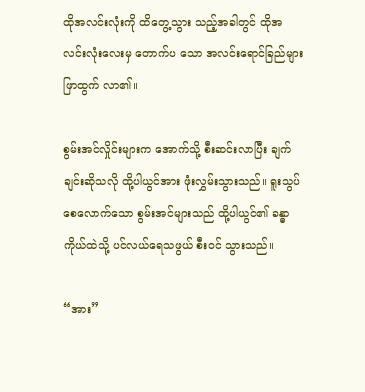ထိုအလင်းလုံးကို ထိတွေ့သွား သည့်အခါတွင် ထိုအလင်းလုံးလေးမှ တောက်ပ သော အလင်းရောင်ခြည်များ ဖြာထွက် လာ၏။

စွမ်းအင်လှိုင်းများက အောက်သို့ စီးဆင်းလာပြီး ချက်ချင်းဆိုသလို ထို့ပါယွင်အား ဖုံးလွှမ်းသွားသည်။ ရူးသွပ်စေလောက်သော စွမ်းအင်များသည် ထို့ပါယွင်၏ ခန္ဓာကိုယ်ထဲသို့ ပင်လယ်ရေသဖွယ် စီးဝင် သွားသည်။

“အား”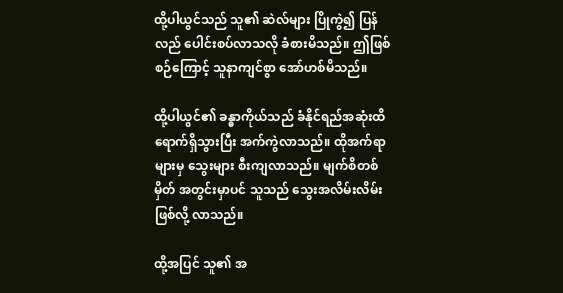ထို့ပါယွင်သည် သူ၏ ဆဲလ်များ ပြိုကွဲ၍ ပြန်လည် ပေါင်းစပ်လာသလို ခံစားမိသည်။ ဤဖြစ်စဉ်ကြောင့် သူနာကျင်စွာ အော်ဟစ်မိသည်။

ထို့ပါယွင်၏ ခန္ဓာကိုယ်သည် ခံနိုင်ရည်အဆုံးထိ ရောက်ရှိသွားပြီး အက်ကွဲလာသည်။ ထိုအက်ရာ များမှ သွေးများ စီးကျလာသည်။ မျက်စိတစ်မှိတ် အတွင်းမှာပင် သူသည် သွေးအလိမ်းလိမ်း ဖြစ်လို့ လာသည်။

ထို့အပြင် သူ၏ အ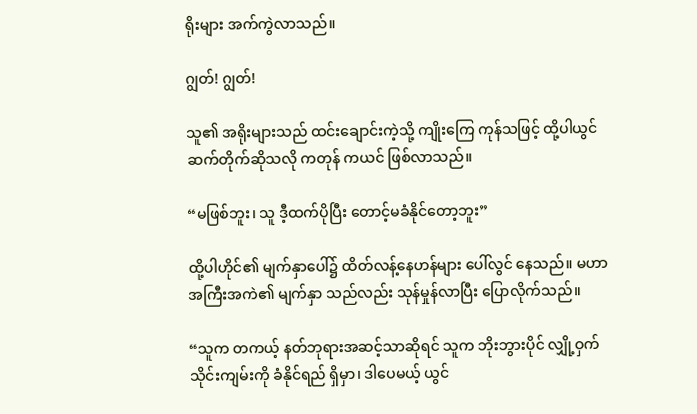ရိုးများ အက်ကွဲလာသည်။

ဂျွတ်! ဂျွတ်!

သူ၏ အရိုးများသည် ထင်းချောင်းကဲ့သို့ ကျိုးကြေ ကုန်သဖြင့် ထို့ပါယွင် ဆက်တိုက်ဆိုသလို ကတုန် ကယင် ဖြစ်လာသည်။

“မဖြစ်ဘူး၊ သူ ဒီ့ထက်ပိုပြီး တောင့်မခံနိုင်တော့ဘူး”

ထို့ပါဟိုင်၏ မျက်နှာပေါ်၌ ထိတ်လန့်နေဟန်များ ပေါ်လွင် နေသည်။ မဟာအကြီးအကဲ၏ မျက်နှာ သည်လည်း သုန်မှုန်လာပြီး ပြောလိုက်သည်။

“သူက တကယ့် နတ်ဘုရားအဆင့်သာဆိုရင် သူက ဘိုးဘွားပိုင် လျှို့ဝှက်သိုင်းကျမ်းကို ခံနိုင်ရည် ရှိမှာ၊ ဒါပေမယ့် ယွင်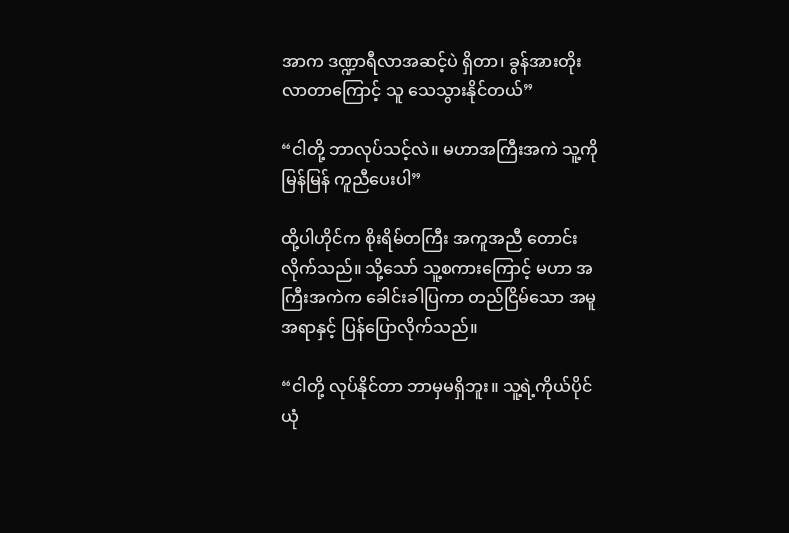အာက ဒဏ္ဍာရီလာအဆင့်ပဲ ရှိတာ၊ ခွန်အားတိုးလာတာကြောင့် သူ သေသွားနိုင်တယ်”

“ငါတို့ ဘာလုပ်သင့်လဲ။ မဟာအကြီးအကဲ သူ့ကို မြန်မြန် ကူညီပေးပါ”

ထို့ပါဟိုင်က စိုးရိမ်တကြီး အကူအညီ တောင်း လိုက်သည်။ သို့သော် သူ့စကားကြောင့် မဟာ အကြီးအကဲက ခေါင်းခါပြကာ တည်ငြိမ်သော အမူအရာနှင့် ပြန်ပြောလိုက်သည်။

“ငါတို့ လုပ်နိုင်တာ ဘာမှမရှိဘူး။ သူ့ရဲ့ကိုယ်ပိုင် ယုံ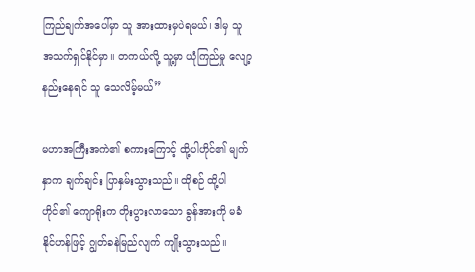ကြည်ချက်အပေါ်မှာ သူ အားထားမှပဲရမယ်၊ ဒါမှ သူ အသက်ရှင်နိုင်မှာ။ တကယ်လို့ သူ့မှာ ယုံကြည်မှု လျော့နည်းနေရင် သူ သေလိမ့်မယ်”

မဟာအကြီးအကဲ၏ စကားကြောင့် ထို့ပါဟိုင်၏ မျက်နှာက ချက်ချင်း ပြာနှမ်းသွားသည်။ ထိုစဉ် ထို့ပါဟိုင်၏ ကျောရိုးက တိုးပွားလာသော ခွန်အားကို မခံနိုင်ဟန်ဖြင့် ဂျွတ်ခနဲမြည်လျက် ကျိုးသွားသည်။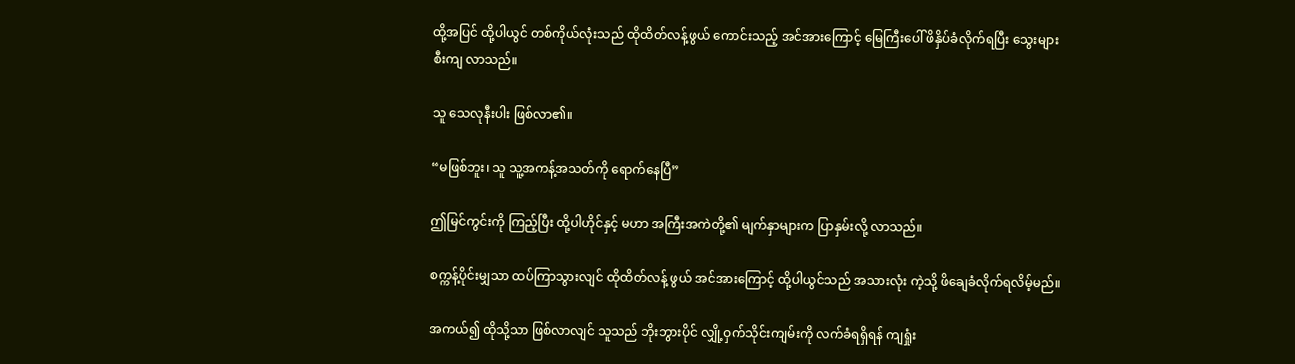ထို့အပြင် ထို့ပါယွင် တစ်ကိုယ်လုံးသည် ထိုထိတ်လန့်ဖွယ် ကောင်းသည့် အင်အားကြောင့် မြေကြီးပေါ် ဖိနှိပ်ခံလိုက်ရပြီး သွေးများ စီးကျ လာသည်။

သူ သေလုနီးပါး ဖြစ်လာ၏။

“မဖြစ်ဘူး၊ သူ သူ့အကန့်အသတ်ကို ရောက်နေပြီ”

ဤမြင်ကွင်းကို ကြည့်ပြီး ထို့ပါဟိုင်နှင့် မဟာ အကြီးအကဲတို့၏ မျက်နှာများက ပြာနှမ်းလို့ လာသည်။

စက္ကန့်ပိုင်းမျှသာ ထပ်ကြာသွားလျင် ထိုထိတ်လန့် ဖွယ် အင်အားကြောင့် ထို့ပါယွင်သည် အသားလုံး ကဲ့သို့ ဖိချေခံလိုက်ရလိမ့်မည်။

အကယ်၍ ထိုသို့သာ ဖြစ်လာလျင် သူသည် ဘိုးဘွားပိုင် လျှို့ဝှက်သိုင်းကျမ်းကို လက်ခံရရှိရန် ကျရှုံး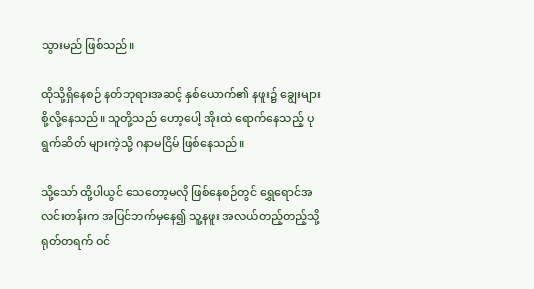သွားမည် ဖြစ်သည်။

ထိုသို့ရှိနေစဉ် နတ်ဘုရားအဆင့် နှစ်ယောက်၏ နဖူး၌ ချွေးများစို့လို့နေသည်။ သူတို့သည် ဟော့ပေါ့ အိုးထဲ ရောက်နေသည့် ပုရွက်ဆိတ် များကဲ့သို့ ဂနာမငြိမ် ဖြစ်နေသည်။

သို့သော် ထို့ပါယွင် သေတော့မလို ဖြစ်နေစဉ်တွင် ရွှေရောင်အလင်းတန်းက အပြင်ဘက်မှနေ၍ သူ့နဖူး အလယ်တည့်တည့်သို့ ရုတ်တရက် ဝင်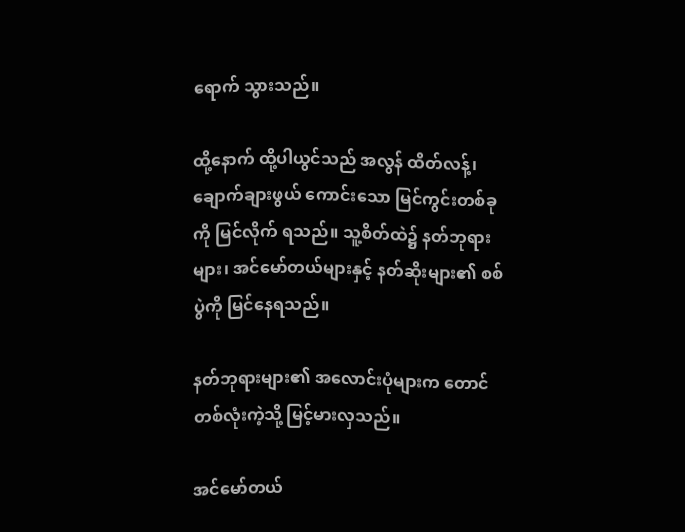ရောက် သွားသည်။

ထို့နောက် ထို့ပါယွင်သည် အလွန် ထိတ်လန့်၊ ချောက်ချားဖွယ် ကောင်းသော မြင်ကွင်းတစ်ခုကို မြင်လိုက် ရသည်။ သူ့စိတ်ထဲ၌ နတ်ဘုရားများ၊ အင်မော်တယ်များနှင့် နတ်ဆိုးများ၏ စစ်ပွဲကို မြင်နေရသည်။

နတ်ဘုရားများ၏ အလောင်းပုံများက တောင် တစ်လုံးကဲ့သို့ မြင့်မားလှသည်။

အင်မော်တယ်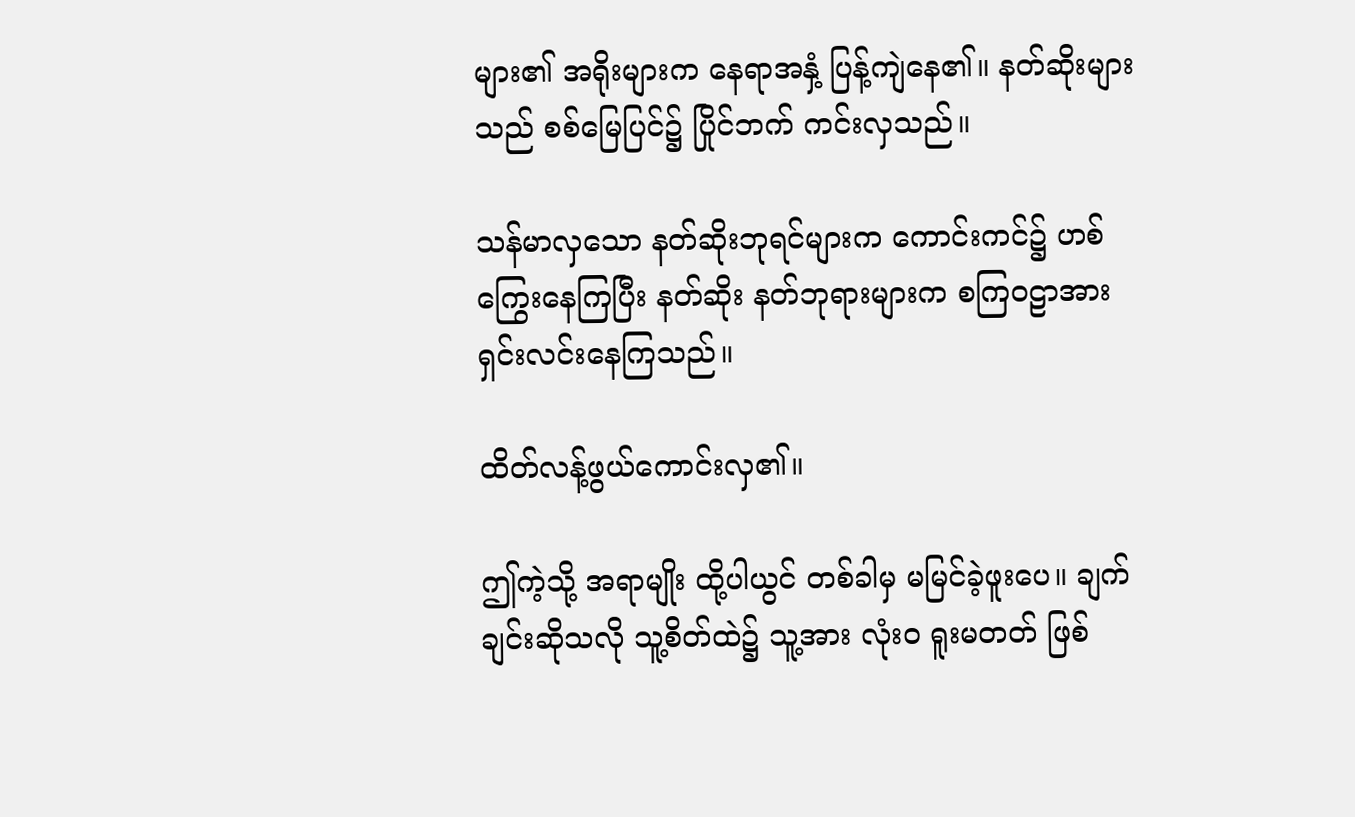များ၏ အရိုးများက နေရာအနှံ့ ပြန့်ကျဲနေ၏။ နတ်ဆိုးများသည် စစ်မြေပြင်၌ ပြိုင်ဘက် ကင်းလှသည်။

သန်မာလှသော နတ်ဆိုးဘုရင်များက ကောင်းကင်၌ ဟစ်ကြွေးနေကြပြီး နတ်ဆိုး နတ်ဘုရားများက စကြဝဠာအား ရှင်းလင်းနေကြသည်။

ထိတ်လန့်ဖွယ်ကောင်းလှ၏။

ဤကဲ့သို့ အရာမျိုး ထို့ပါယွင် တစ်ခါမှ မမြင်ခဲ့ဖူးပေ။ ချက်ချင်းဆိုသလို သူ့စိတ်ထဲ၌ သူ့အား လုံးဝ ရူးမတတ် ဖြစ်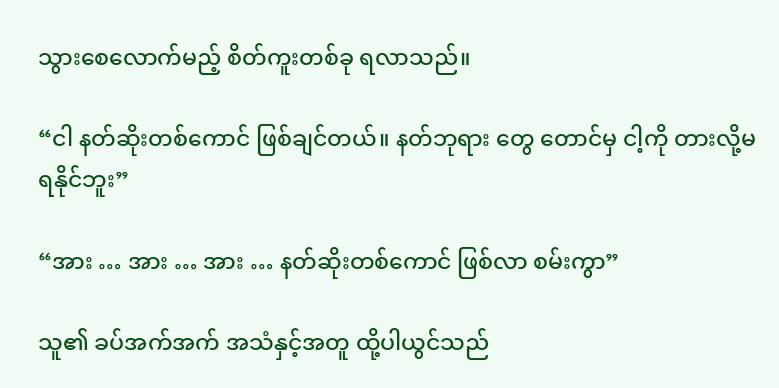သွားစေလောက်မည့် စိတ်ကူးတစ်ခု ရလာသည်။

“ငါ နတ်ဆိုးတစ်ကောင် ဖြစ်ချင်တယ်။ နတ်ဘုရား တွေ တောင်မှ ငါ့ကို တားလို့မရနိုင်ဘူး”

“အား … အား … အား … နတ်ဆိုးတစ်ကောင် ဖြစ်လာ စမ်းကွာ”

သူ၏ ခပ်အက်အက် အသံနှင့်အတူ ထို့ပါယွင်သည်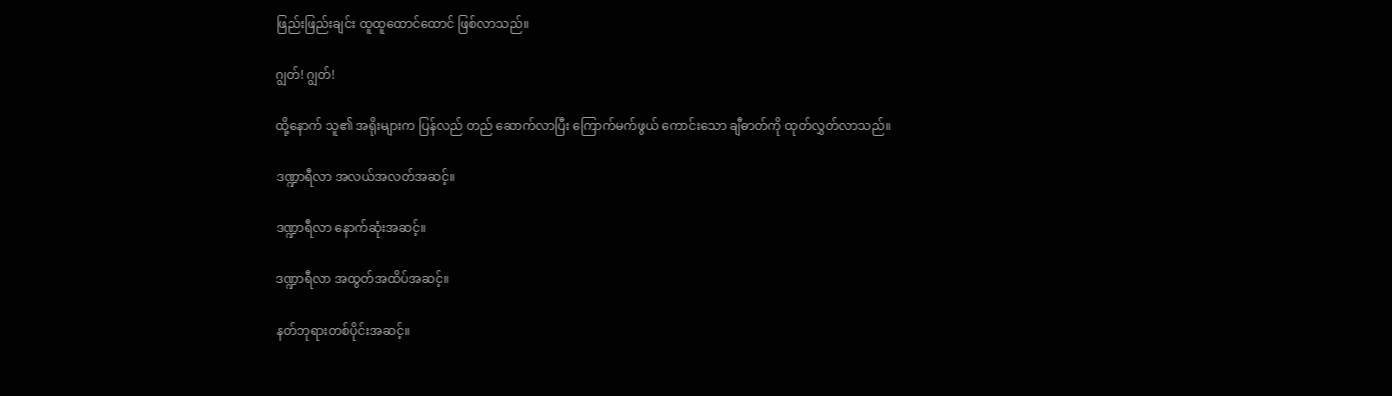ဖြည်းဖြည်းချင်း ထူထူထောင်ထောင် ဖြစ်လာသည်။

ဂျွတ်! ဂျွတ်!

ထို့နောက် သူ၏ အရိုးများက ပြန်လည် တည် ဆောက်လာပြီး ကြောက်မက်ဖွယ် ကောင်းသော ချီဓာတ်ကို ထုတ်လွှတ်လာသည်။

ဒဏ္ဍာရီလာ အလယ်အလတ်အဆင့်။

ဒဏ္ဍာရီလာ နောက်ဆုံးအဆင့်။

ဒဏ္ဍာရီလာ အထွတ်အထိပ်အဆင့်။

နတ်ဘုရားတစ်ပိုင်းအဆင့်။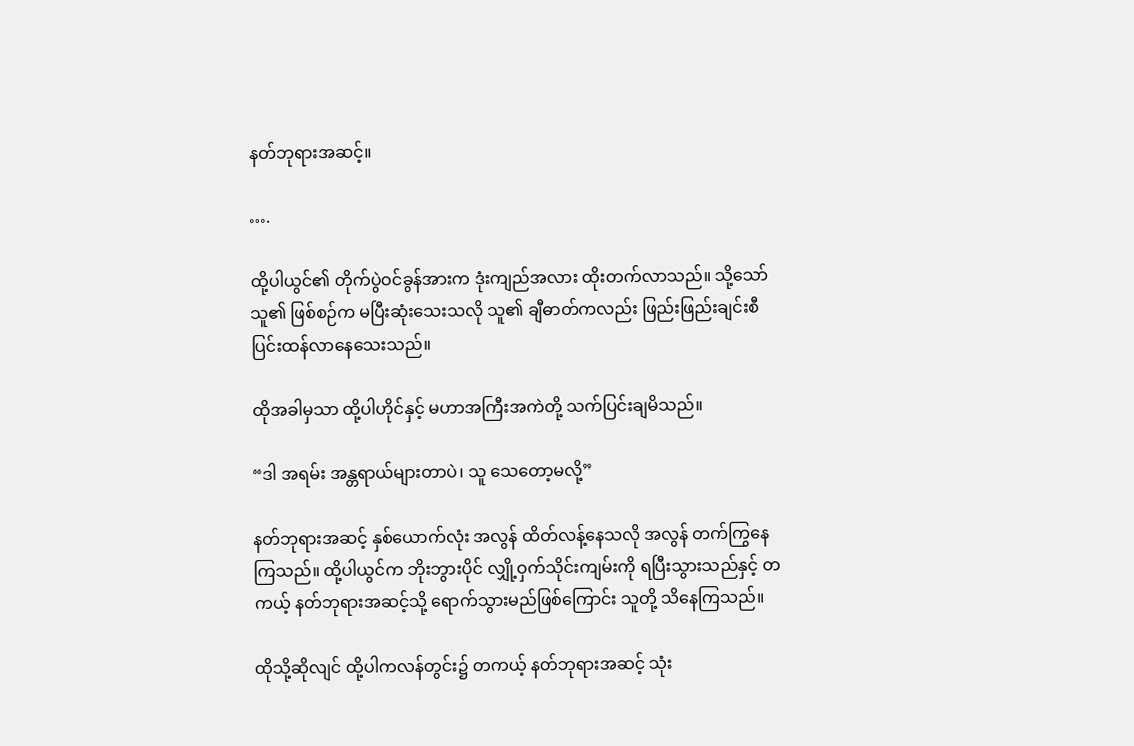နတ်ဘုရားအဆင့်။

….

ထို့ပါယွင်၏ တိုက်ပွဲဝင်ခွန်အားက ဒုံးကျည်အလား ထိုးတက်လာသည်။ သို့သော် သူ၏ ဖြစ်စဉ်က မပြီးဆုံးသေးသလို သူ၏ ချီဓာတ်ကလည်း ဖြည်းဖြည်းချင်းစီ ပြင်းထန်လာနေသေးသည်။

ထိုအခါမှသာ ထို့ပါဟိုင်နှင့် မဟာအကြီးအကဲတို့ သက်ပြင်းချမိသည်။

“ဒါ အရမ်း အန္တရာယ်များတာပဲ၊ သူ သေတော့မလို့”

နတ်ဘုရားအဆင့် နှစ်ယောက်လုံး အလွန် ထိတ်လန့်နေသလို အလွန် တက်ကြွနေကြသည်။ ထို့ပါယွင်က ဘိုးဘွားပိုင် လျှို့ဝှက်သိုင်းကျမ်းကို ရပြီးသွားသည်နှင့် တကယ့် နတ်ဘုရားအဆင့်သို့ ရောက်သွားမည်ဖြစ်ကြောင်း သူတို့ သိနေကြသည်။

ထိုသို့ဆိုလျင် ထို့ပါကလန်တွင်း၌ တကယ့် နတ်ဘုရားအဆင့် သုံး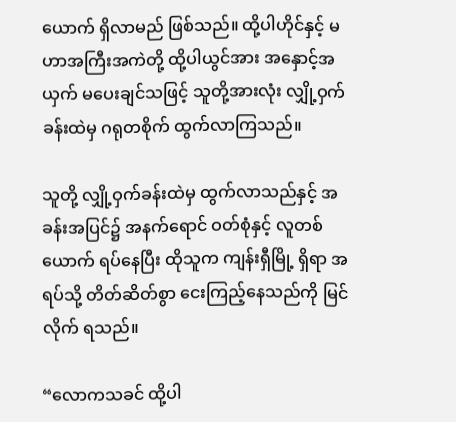ယောက် ရှိလာမည် ဖြစ်သည်။ ထို့ပါဟိုင်နှင့် မဟာအကြီးအကဲတို့ ထို့ပါယွင်အား အနှောင့်အယှက် မပေးချင်သဖြင့် သူတို့အားလုံး လျှို့ဝှက်ခန်းထဲမှ ဂရုတစိုက် ထွက်လာကြသည်။

သူတို့ လျှို့ဝှက်ခန်းထဲမှ ထွက်လာသည်နှင့် အခန်းအပြင်၌ အနက်ရောင် ဝတ်စုံနှင့် လူတစ် ယောက် ရပ်နေပြီး ထိုသူက ကျန်းရှီမြို့ ရှိရာ အရပ်သို့ တိတ်ဆိတ်စွာ ငေးကြည့်နေသည်ကို မြင်လိုက် ရသည်။

“လောကသခင် ထို့ပါ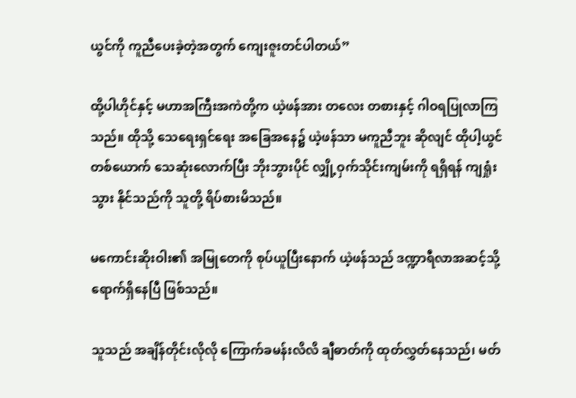ယွင်ကို ကူညီပေးခဲ့တဲ့အတွက် ကျေးဇူးတင်ပါတယ်”

ထို့ပါဟိုင်နှင့် မဟာအကြီးအကဲတို့က ယဲ့ဖန်အား တလေး တစားနှင့် ဂါဝရပြုလာကြသည်။ ထိုသို့ သေရေးရှင်ရေး အခြေအနေ၌ ယဲ့ဖန်သာ မကူညီဘူး ဆိုလျင် ထိုပါ့ယွင်တစ်ယောက် သေဆုံးလောက်ပြီး ဘိုးဘွားပိုင် လျှို့ဝှက်သိုင်းကျမ်းကို ရရှိရန် ကျရှုံးသွား နိုင်သည်ကို သူတို့ ရိပ်စားမိသည်။

မကောင်းဆိုးဝါး၏ အမြုတေကို စုပ်ယူပြီးနောက် ယဲ့ဖန်သည် ဒဏ္ဍာရီလာအဆင့်သို့ ရောက်ရှိနေပြီ ဖြစ်သည်။

သူသည် အချိန်တိုင်းလိုလို ကြောက်ခမန်းလိလိ ချီဓာတ်ကို ထုတ်လွှတ်နေသည်၊ မတ်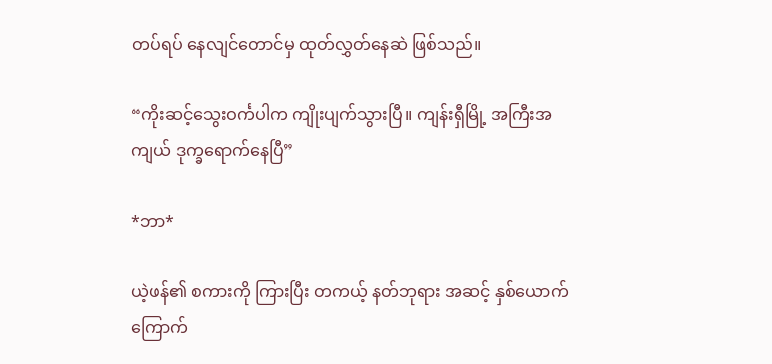တပ်ရပ် နေလျင်တောင်မှ ထုတ်လွှတ်နေဆဲ ဖြစ်သည်။

“ကိုးဆင့်သွေးဝင်္ကပါက ကျိုးပျက်သွားပြီ။ ကျန်းရှီမြို့ အကြီးအကျယ် ဒုက္ခရောက်နေပြီ”

*ဘာ*

ယဲ့ဖန်၏ စကားကို ကြားပြီး တကယ့် နတ်ဘုရား အဆင့် နှစ်ယောက် ကြောက်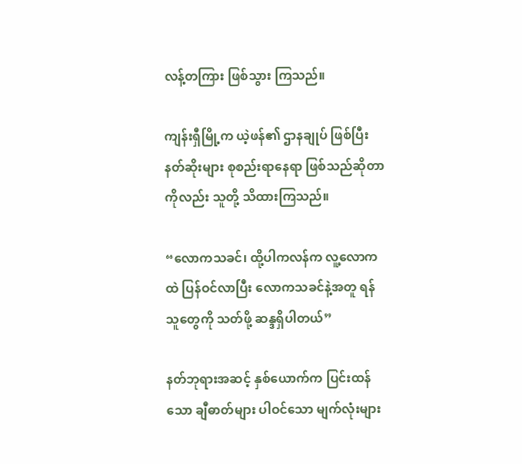လန့်တကြား ဖြစ်သွား ကြသည်။

ကျန်းရှီမြို့က ယဲ့ဖန်၏ ဌာနချုပ် ဖြစ်ပြီး နတ်ဆိုးများ စုစည်းရာနေရာ ဖြစ်သည်ဆိုတာကိုလည်း သူတို့ သိထားကြသည်။

“လောကသခင်၊ ထို့ပါကလန်က လူ့လောကထဲ ပြန်ဝင်လာပြီး လောကသခင်နဲ့အတူ ရန်သူတွေကို သတ်ဖို့ ဆန္ဒရှိပါတယ်”

နတ်ဘုရားအဆင့် နှစ်ယောက်က ပြင်းထန်သော ချီဓာတ်များ ပါဝင်သော မျက်လုံးများ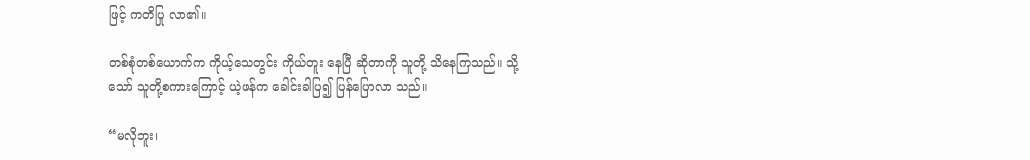ဖြင့် ကတိပြု လာ၏။

တစ်စုံတစ်ယောက်က ကိုယ့်သေတွင်း ကိုယ်တူး နေပြီ ဆိုတာကို သူတို့ သိနေကြသည်။ သို့သော် သူတို့စကားကြောင့် ယဲ့ဖန်က ခေါင်းခါပြ၍ ပြန်ပြောလာ သည်။

“မလိုဘူး၊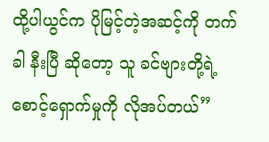ထို့ပါယွင်က ပိုမြင့်တဲ့အဆင့်ကို တက်ခါ နီးပြီ ဆိုတော့ သူ ခင်ဗျားတို့ရဲ့ စောင့်ရှောက်မှုကို လိုအပ်တယ်”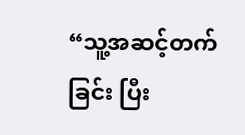“သူ့အဆင့်တက်ခြင်း ပြီး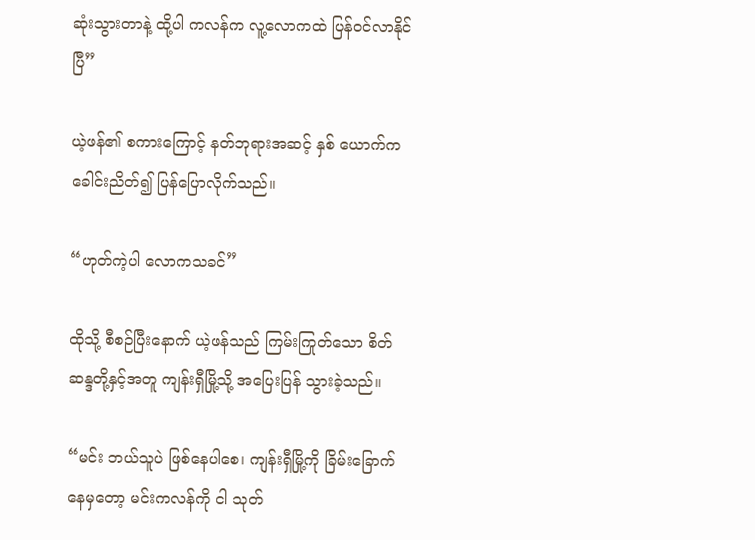ဆုံးသွားတာနဲ့ ထို့ပါ ကလန်က လူ့လောကထဲ ပြန်ဝင်လာနိုင်ပြီ”

ယဲ့ဖန်၏ စကားကြောင့် နတ်ဘုရားအဆင့် နှစ် ယောက်က ခေါင်းညိတ်၍ ပြန်ပြောလိုက်သည်။

“ဟုတ်ကဲ့ပါ လောကသခင်”

ထိုသို့ စီစဉ်ပြီးနောက် ယဲ့ဖန်သည် ကြမ်းကြုတ်သော စိတ်ဆန္ဒတို့နှင့်အတူ ကျန်းရှီမြို့သို့ အပြေးပြန် သွားခဲ့သည်။

“မင်း ဘယ်သူပဲ ဖြစ်နေပါစေ၊ ကျန်းရှီမြို့ကို ခြိမ်းခြောက် နေမှတော့ မင်းကလန်ကို ငါ သုတ်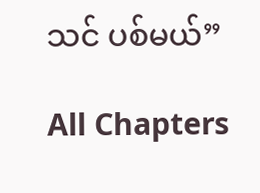သင် ပစ်မယ်”

All Chapters